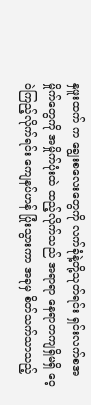နှဖူးထက် က ချွေးစလေးတွေကို လက်ခုံနဲ့တို့သုတ်ရင်း ရှင်းလက်စအမှိုက်တွေကို အမှိုက်ပုံးထဲ ထည့်လိုက်သည် အရာရာ နေရာတကျရှိမရှိ ဝေ့ဝဲကြည့်လိုက်ရင်း ကျေနပ်ဟန် ပြုံးသွားကာ အခုမှ စိတ်သက်သာသည့်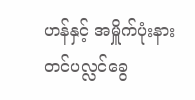ဟန်နှင့် အမှိူက်ပုံးနား တင်ပလ္လင်ခွေ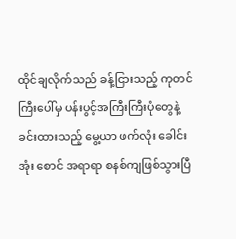ထိုင်ချလိုက်သည် ခန့်ငြားသည့် ကုတင်ကြီးပေါ်မှ ပန်းပွင့်အကြီးကြီးပုံတွေနဲ့ ခင်းထားသည့် မွေ့ယာ ဖက်လုံး ခေါင်းအုံး စောင် အရာရာ စနစ်ကျဖြစ်သွားပြီ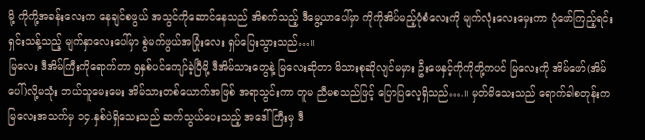မို့ ကိုကို့အခန်းလေးက နေချင်စဖွယ် အသွင်ကိုဆောင်နေသည် အိစက်သည့် ဒီမွေ့ယာပေါ်မှာ ကိုကိုအိပ်မည့်ပုံစံလေးကို မျက်လုံးလေးမှေးကာ ပုံဖော်ကြည့်ရင်း ရှင်းသန့်သည့် မျက်နှာလေးပေါ်မှာ စွဲမက်ဖွယ်အပြုံးလေး ရှပ်ပြေးသွားသည်…။
မြလေး ဒီအိမ်ကြီးကိုရောက်တာ ၅နှစ်ပင်ကျော်ခဲ့ပြီမို့ ဒီအိမ်သားတွေနဲ့ မြလေးဆိုတာ မိသားစုဆိုလျင်မမှား ဦးဖေနှင့်ကိုကိုတို့ကပင် မြလေးကို အိမ်ဖော်(အိမ်ပေါ်)လို့မသုံး ဘယ်သူမေးမေး အိမ်သားတစ်ယောက်အဖြစ် အရာသွင်းကာ တူမ ညီမစသည်ဖြင့် ပြောပြလေ့ရှိသည်….။ မှတ်မိသေးသည် ရောက်ခါစတုန်းက မြလေးအသက်မှ ၁၄.နှစ်ပဲရှိသေးသည် ဆက်သွယ်ပေးသည့် အဒေါ်ကြီးမှ ဒီ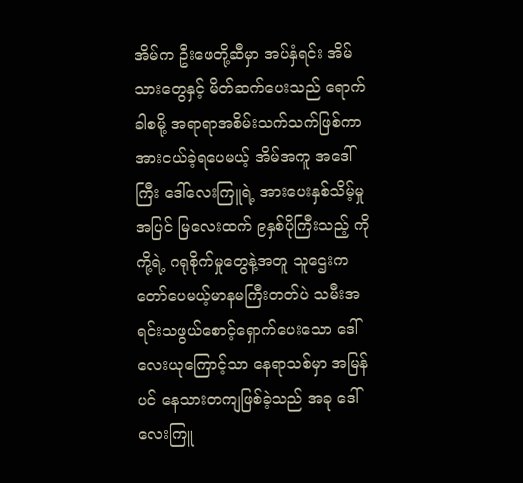အိမ်က ဦးဖေတို့ဆီမှာ အပ်နှံရင်း အိမ်သားတွေနှင့် မိတ်ဆက်ပေးသည် ရောက်ခါစမို့ အရာရာအစိမ်းသက်သက်ဖြစ်ကာ အားငယ်ခဲ့ရပေမယ့် အိမ်အကူ အဒေါ်ကြီး ဒေါ်လေးကြူရဲ့ အားပေးနှစ်သိမ့်မှုအပြင် မြလေးထက် ၉နှစ်ပိုကြီးသည့် ကိုကို့ရဲ့ ဂရုစိုက်မှုတွေနဲ့အတူ သူဌေးကတော်ပေမယ့်မာနမကြီးတတ်ပဲ သမီးအရင်းသဖွယ်စောင့်ရှောက်ပေးသော ဒေါ်လေးယုကြောင့်သာ နေရာသစ်မှာ အမြန်ပင် နေသားတကျဖြစ်ခဲ့သည် အခု ဒေါ်လေးကြူ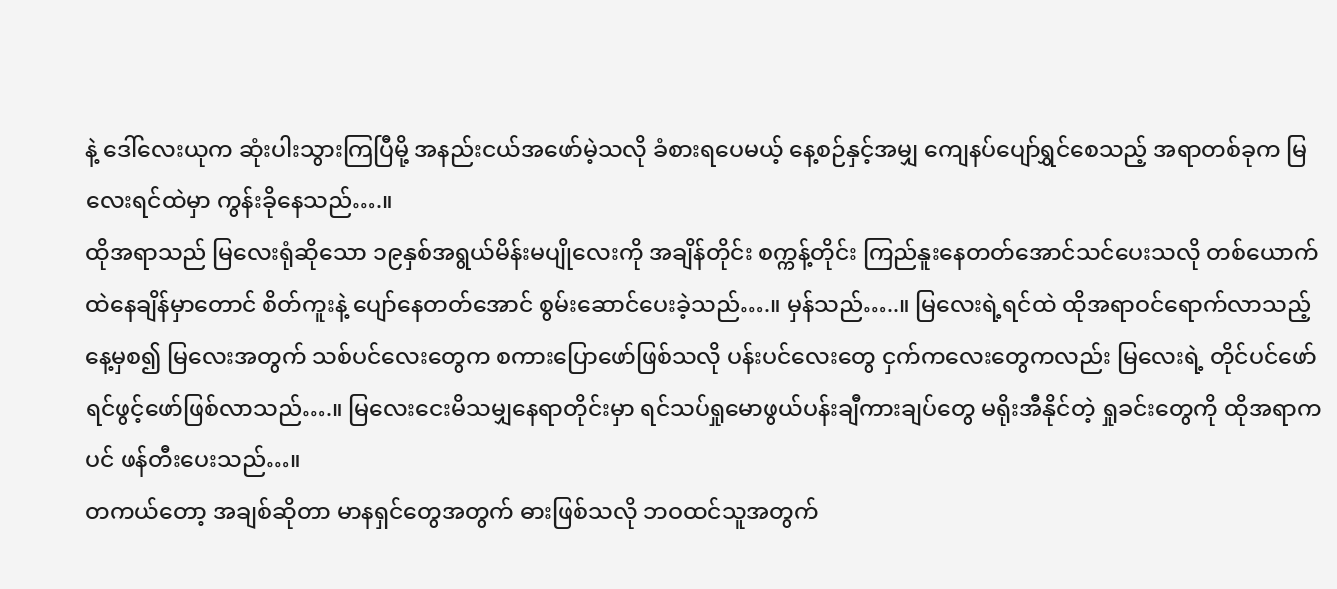နဲ့ ဒေါ်လေးယုက ဆုံးပါးသွားကြပြီမို့ အနည်းငယ်အဖော်မဲ့သလို ခံစားရပေမယ့် နေ့စဉ်နှင့်အမျှ ကျေနပ်ပျော်ရွှင်စေသည့် အရာတစ်ခုက မြလေးရင်ထဲမှာ ကွန်းခိုနေသည်….။
ထိုအရာသည် မြလေးရုံဆိုသော ၁၉နှစ်အရွယ်မိန်းမပျိုလေးကို အချိန်တိုင်း စက္ကန့်တိုင်း ကြည်နူးနေတတ်အောင်သင်ပေးသလို တစ်ယောက်ထဲနေချိန်မှာတောင် စိတ်ကူးနဲ့ ပျော်နေတတ်အောင် စွမ်းဆောင်ပေးခဲ့သည်….။ မှန်သည်…..။ မြလေးရဲ့ရင်ထဲ ထိုအရာဝင်ရောက်လာသည့်နေ့မှစ၍ မြလေးအတွက် သစ်ပင်လေးတွေက စကားပြောဖော်ဖြစ်သလို ပန်းပင်လေးတွေ ငှက်ကလေးတွေကလည်း မြလေးရဲ့ တိုင်ပင်ဖော် ရင်ဖွင့်ဖော်ဖြစ်လာသည်….။ မြလေးငေးမိသမျှနေရာတိုင်းမှာ ရင်သပ်ရှုမောဖွယ်ပန်းချီကားချပ်တွေ မရိုးအီနိုင်တဲ့ ရှုခင်းတွေကို ထိုအရာကပင် ဖန်တီးပေးသည်…။
တကယ်တော့ အချစ်ဆိုတာ မာနရှင်တွေအတွက် ဓားဖြစ်သလို ဘဝထင်သူအတွက်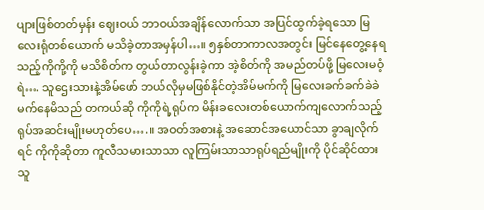ပျားဖြစ်တတ်မှန်း ဈေးဝယ် ဘာဝယ်အချိန်လောက်သာ အပြင်ထွက်ခဲ့ရသော မြလေးရုံတစ်ယောက် မသိခဲ့တာအမှန်ပါ…။ ၅နှစ်တာကာလအတွင်း မြင်နေတွေ့နေရသည့်ကိုကို့ကို မသိစိတ်က တွယ်တာလွန်းခဲ့ကာ အဲ့စိတ်ကို အမည်တပ်ဖို့ မြလေးမဝံ့ရဲ…. သူဌေးသားနဲ့အိမ်ဖော် ဘယ်လိုမှမဖြစ်နိုင်တဲ့အိမ်မက်ကို မြလေးခက်ခက်ခဲခဲ မက်နေမိသည် တကယ်ဆို ကိုကိုရဲ့ရုပ်က မိန်းခလေးတစ်ယောက်ကျလောက်သည့် ရုပ်အဆင်းမျိုးမဟုတ်ပေ….။ အဝတ်အစားနဲ့ အဆောင်အယောင်သာ ခွာချလိုက်ရင် ကိုကိုဆိုတာ ကူလီသမားသာသာ လူကြမ်းသာသာရုပ်ရည်မျိုးကို ပိုင်ဆိုင်ထားသူ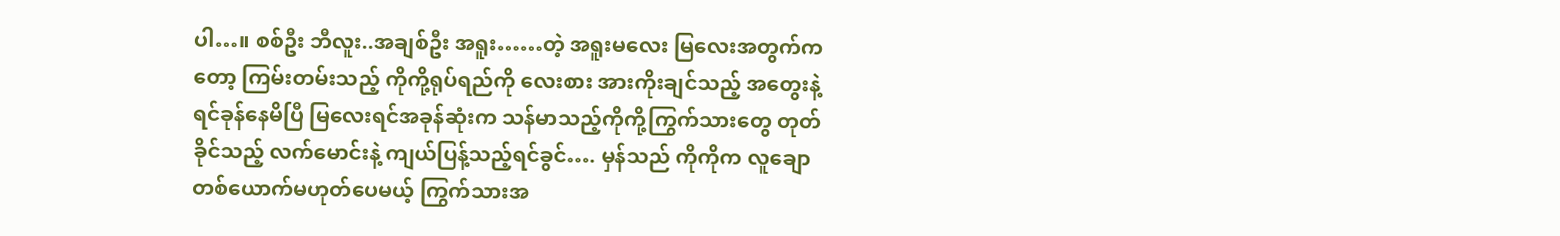ပါ…။ စစ်ဦး ဘီလူး..အချစ်ဦး အရူး……တဲ့ အရူးမလေး မြလေးအတွက်ကတော့ ကြမ်းတမ်းသည့် ကိုကို့ရုပ်ရည်ကို လေးစား အားကိုးချင်သည့် အတွေးနဲ့ ရင်ခုန်နေမိပြီ မြလေးရင်အခုန်ဆုံးက သန်မာသည့်ကိုကို့ကြွက်သားတွေ တုတ်ခိုင်သည့် လက်မောင်းနဲ့ ကျယ်ပြန့်သည့်ရင်ခွင်…. မှန်သည် ကိုကိုက လူချောတစ်ယောက်မဟုတ်ပေမယ့် ကြွက်သားအ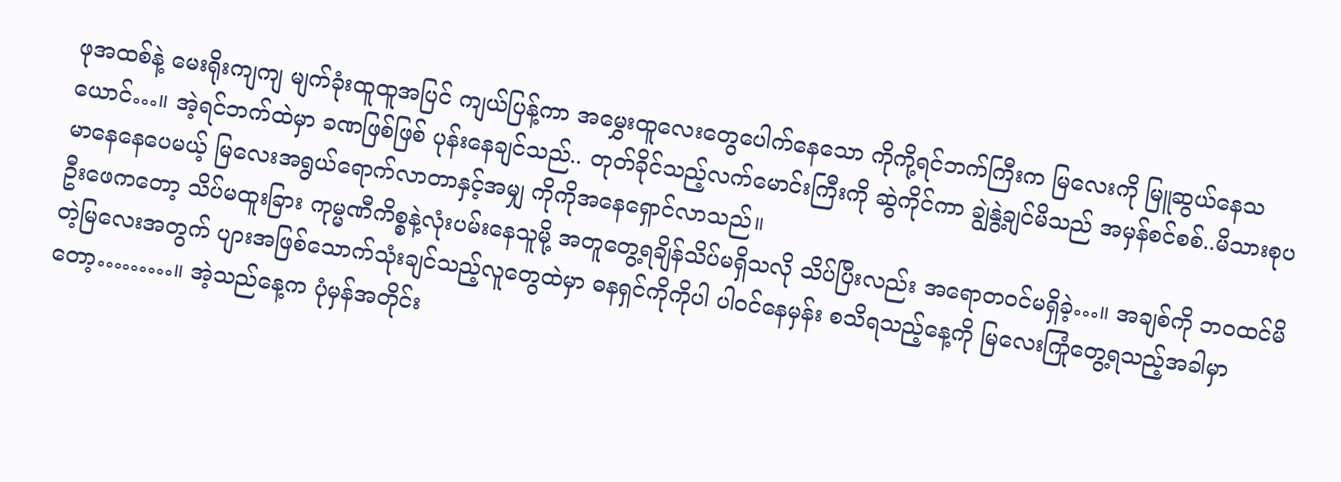ဖုအထစ်နဲ့ မေးရိုးကျကျ မျက်ခုံးထူထူအပြင် ကျယ်ပြန့်ကာ အမွှေးထူလေးတွေပေါက်နေသော ကိုကို့ရင်ဘက်ကြီးက မြလေးကို မြူဆွယ်နေသယောင်…။ အဲ့ရင်ဘက်ထဲမှာ ခဏဖြစ်ဖြစ် ပုန်းနေချင်သည်.. တုတ်ခိုင်သည့်လက်မောင်းကြီးကို ဆွဲကိုင်ကာ ချွဲနွဲ့ချင်မိသည် အမှန်စင်စစ်..မိသားစုပမာနေနေပေမယ့် မြလေးအရွယ်ရောက်လာတာနှင့်အမျှ ကိုကိုအနေရှောင်လာသည်။
ဦးဖေကတော့ သိပ်မထူးခြား ကုမ္မဏီကိစ္စနဲ့လုံးပမ်းနေသူမို့ အတူတွေ့ရချိန်သိပ်မရှိသလို သိပ်ပြီးလည်း အရောတဝင်မရှိခဲ့…။ အချစ်ကို ဘဝထင်မိတဲ့မြလေးအတွက် ပျားအဖြစ်သောက်သုံးချင်သည့်လူတွေထဲမှာ ဓနရှင်ကိုကိုပါ ပါဝင်နေမှန်း စသိရသည့်နေ့ကို မြလေးကြုံတွေ့ရသည့်အခါမှာတော့………။ အဲ့သည်နေ့က ပုံမှန်အတိုင်း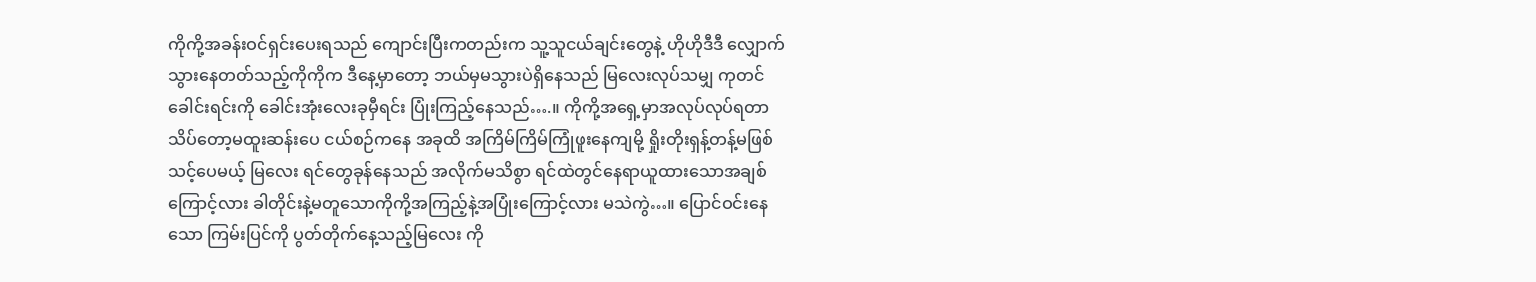ကိုကို့အခန်းဝင်ရှင်းပေးရသည် ကျောင်းပြီးကတည်းက သူ့သူငယ်ချင်းတွေနဲ့ ဟိုဟိုဒီဒီ လျှောက်သွားနေတတ်သည့်ကိုကိုက ဒီနေ့မှာတော့ ဘယ်မှမသွားပဲရှိနေသည် မြလေးလုပ်သမျှ ကုတင်ခေါင်းရင်းကို ခေါင်းအုံးလေးခုမှီရင်း ပြုံးကြည့်နေသည်….။ ကိုကို့အရှေ့မှာအလုပ်လုပ်ရတာ သိပ်တော့မထူးဆန်းပေ ငယ်စဉ်ကနေ အခုထိ အကြိမ်ကြိမ်ကြုံဖူးနေကျမို့ ရှိုးတိုးရှန့်တန့်မဖြစ်သင့်ပေမယ့် မြလေး ရင်တွေခုန်နေသည် အလိုက်မသိစွာ ရင်ထဲတွင်နေရာယူထားသောအချစ်ကြောင့်လား ခါတိုင်းနဲ့မတူသောကိုကို့အကြည့်နဲ့အပြုံးကြောင့်လား မသဲကွဲ…။ ပြောင်ဝင်းနေသော ကြမ်းပြင်ကို ပွတ်တိုက်နေ့သည့်မြလေး ကို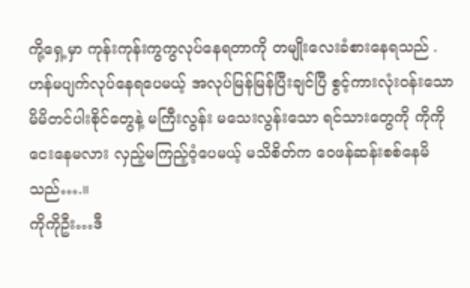ကို့ရှေ့မှာ ကုန်းကုန်းကွကွလုပ်နေရတာကို တမျိုးလေးခံစားနေရသည် . ဟန်မပျက်လုပ်နေရပေမယ့် အလုပ်မြန်မြန်ပြီးချင်ပြီ စွင့်ကားလုံးဝန်းသော မိမိတင်ပါးစိုင်တွေနဲ့ မကြီးလွန်း မသေးလွန်းသော ရင်သားတွေကို ကိုကိုငေးနေမလား လှည့်မကြည့်ဝံ့ပေမယ့် မသိစိတ်က ဝေဖန်ဆန်းစစ်နေမိသည်….။
ကိုကိုဦး…ဒီ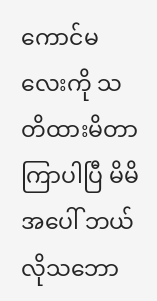ကောင်မလေးကို သတိထားမိတာ ကြာပါပြီ မိမိအပေါ် ဘယ်လိုသဘော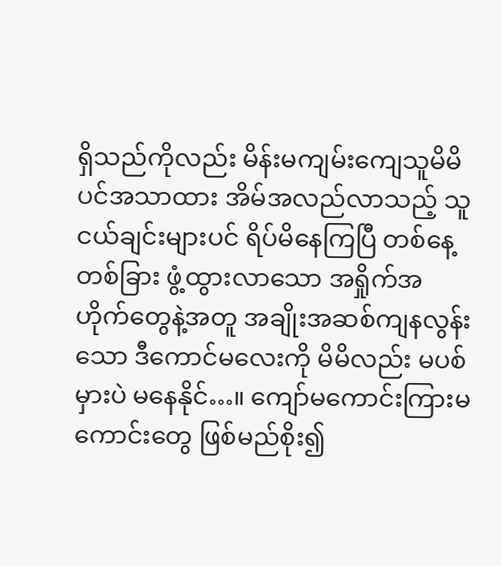ရှိသည်ကိုလည်း မိန်းမကျမ်းကျေသူမိမိပင်အသာထား အိမ်အလည်လာသည့် သူငယ်ချင်းများပင် ရိပ်မိနေကြပြီ တစ်နေ့တစ်ခြား ဖွံ့ထွားလာသော အရှိုက်အဟိုက်တွေနဲ့အတူ အချိုးအဆစ်ကျနလွန်းသော ဒီကောင်မလေးကို မိမိလည်း မပစ်မှားပဲ မနေနိုင်…။ ကျော်မကောင်းကြားမကောင်းတွေ ဖြစ်မည်စိုး၍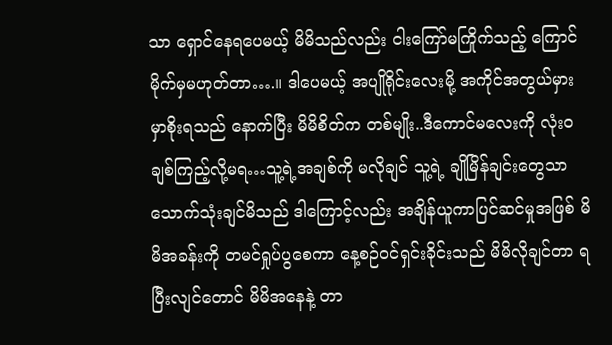သာ ရှောင်နေရပေမယ့် မိမိသည်လည်း ငါးကြော်မကြိုက်သည့် ကြောင်မိုက်မှမဟုတ်တာ….။ ဒါပေမယ့် အပျိုရိုင်းလေးမို့ အကိုင်အတွယ်မှားမှာစိုးရသည် နောက်ပြီး မိမိစိတ်က တစ်မျိုး..ဒီကောင်မလေးကို လုံးဝချစ်ကြည့်လို့မရ…သူ့ရဲ့အချစ်ကို မလိုချင် သူ့ရဲ့ ချိုမြိန်ချင်းတွေသာ သောက်သုံးချင်မိသည် ဒါကြောင့်လည်း အချိန်ယူကာပြင်ဆင်မှုအဖြစ် မိမိအခန်းကို တမင်ရှုပ်ပွစေကာ နေ့စဉ်ဝင်ရှင်းခိုင်းသည် မိမိလိုချင်တာ ရပြီးလျင်တောင် မိမိအနေနဲ့ တာ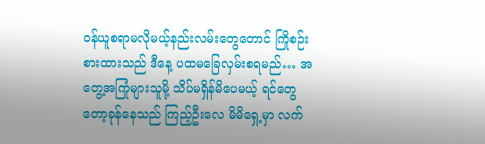ဝန်ယူစရာမလိုမယ့်နည်းလမ်းတွေတောင် ကြိုစဉ်းစားထားသည် ဒီနေ့ ပထမခြေလှမ်းစရမည်… အတွေ့အကြုံများသူမို့ သိပ်မရှိန်မိပေမယ့် ရင်တွေတော့ခုန်နေသည် ကြည့်ဦးလေ မိမိရှေ့မှာ လက်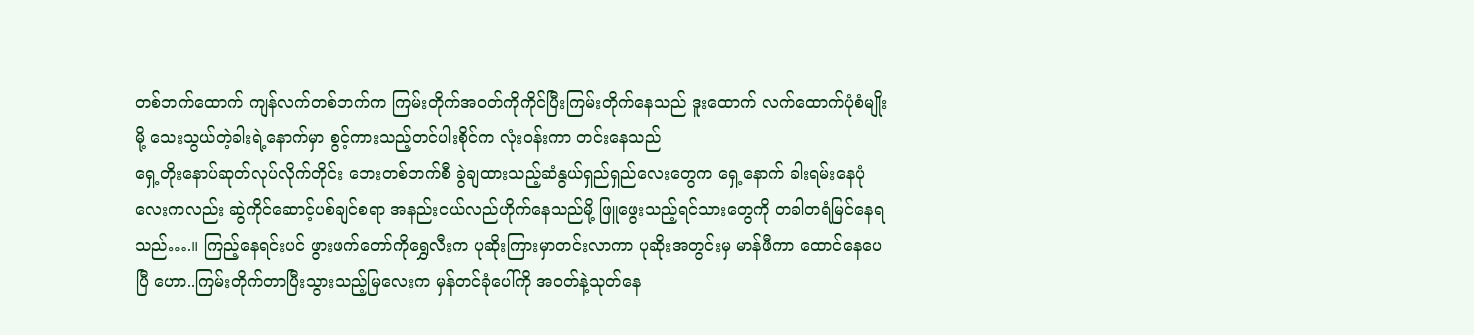တစ်ဘက်ထောက် ကျန်လက်တစ်ဘက်က ကြမ်းတိုက်အဝတ်ကိုကိုင်ပြီးကြမ်းတိုက်နေသည် ဒူးထောက် လက်ထောက်ပုံစံမျိုးမို့ သေးသွယ်တဲ့ခါးရဲ့နောက်မှာ စွင့်ကားသည့်တင်ပါးစိုင်က လုံးဝန်းကာ တင်းနေသည်
ရှေ့တိုးနောပ်ဆုတ်လုပ်လိုက်တိုင်း ဘေးတစ်ဘက်စီ ခွဲချထားသည့်ဆံနွယ်ရှည်ရှည်လေးတွေက ရှေ့နောက် ခါးရမ်းနေပုံလေးကလည်း ဆွဲကိုင်ဆောင့်ပစ်ချင်စရာ အနည်းငယ်လည်ဟိုက်နေသည်မို့ ဖြူဖွေးသည့်ရင်သားတွေကို တခါတရံမြင်နေရသည်….။ ကြည့်နေရင်းပင် ဖွားဖက်တော်ကိုရွှေလီးက ပုဆိုးကြားမှာတင်းလာကာ ပုဆိုးအတွင်းမှ မာန်ဖီကာ ထောင်နေပေပြီ ဟော..ကြမ်းတိုက်တာပြီးသွားသည့်မြလေးက မှန်တင်ခုံပေါ်ကို အဝတ်နဲ့သုတ်နေ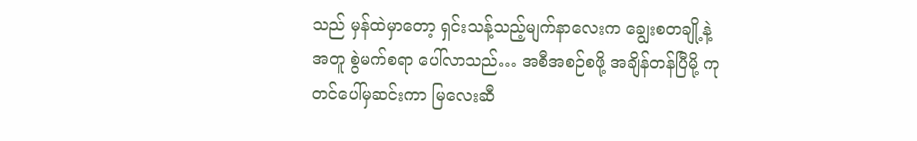သည် မှန်ထဲမှာတော့ ရှင်းသန့်သည့်မျက်နာလေးက ချွေးစတချို့နဲ့အတူ စွဲမက်စရာ ပေါ်လာသည်… အစီအစဉ်စဖို့ အချိန်တန်ပြီမို့ ကုတင်ပေါ်မှဆင်းကာ မြလေးဆီ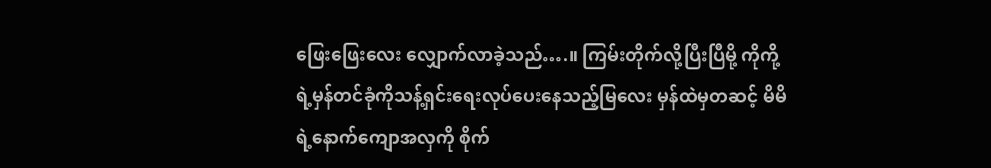ဖြေးဖြေးလေး လျှောက်လာခဲ့သည်….။ ကြမ်းတိုက်လို့ပြီးပြီမို့ ကိုကို့ရဲ့မှန်တင်ခုံကိုသန့်ရှင်းရေးလုပ်ပေးနေသည့်မြလေး မှန်ထဲမှတဆင့် မိမိရဲ့နောက်ကျောအလှကို စိုက်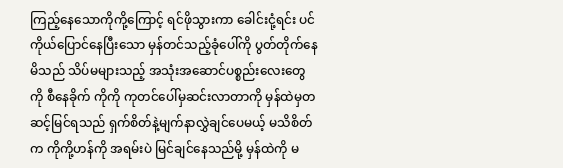ကြည့်နေသောကိုကို့ကြောင့် ရင်ဖိုသွားကာ ခေါင်းငုံ့ရင်း ပင်ကိုယ်ပြောင်နေပြီးသော မှန်တင်သည့်ခုံပေါ်ကို ပွတ်တိုက်နေမိသည် သိပ်မများသည့် အသုံးအဆောင်ပစ္စည်းလေးတွေကို စီနေခိုက် ကိုကို ကုတင်ပေါ်မှဆင်းလာတာကို မှန်ထဲမှတဆင့်မြင်ရသည် ရှက်စိတ်နဲ့မျက်နာလွှဲချင်ပေမယ့် မသိစိတ်က ကိုကို့ဟန်ကို အရမ်းပဲ မြင်ချင်နေသည်မို့ မှန်ထဲကို မ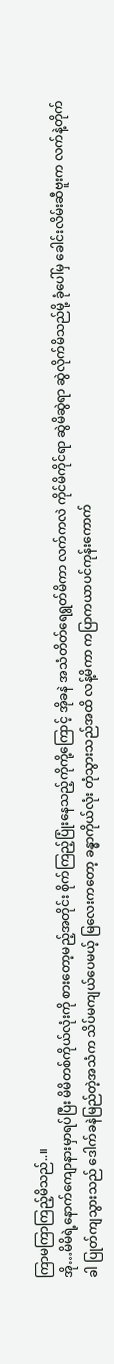ကြာမကြာကြည့်မိသည်..။
အို…မိမိရဲ့နောက်ကျောနားမှာရပ်ပြီး မိမိတစ်ကိုယ်လုံးကို စားတော့မည့်အတိုင်း စိုက်ကြည့်ပြုံးနေသည့်ကိုကို့ကြောင့် အိုခနဲ အသံတိတ်ရေရွတ်မိကာ လက်ကလဲ ကိုင်မိကိုင်ရာ ဆွဲမိဆွဲရာ ဆွဲလိုက်မိသည်မို့ ခုံပေါ်မှ ခေါင်းလိမ်းဆီဗူးက လက်နဲ့တိုက်ခါ ပြုတ်ကျသွားသည် ဒေါက်ခနဲမြည်တဲ့အသံက သိပ်မကျယ်ပေမယ့် မြလေးကတော့ ခန္ဓာကိုယ်လုံး တုံသွားသည်အထိ လန့်မိကာ ကပြာကယာပင်ကုန်းကောက်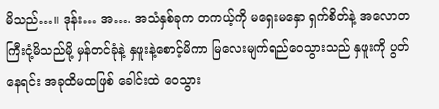မိသည်…။ ဒုန်း… အ…. အသံနှစ်ခုက တကယ့်ကို မရှေးမနှော ရှက်စိတ်နဲ့ အလောတကြီးငုံ့မိသည်မို့ မှန်တင်ခုံနဲ့ နှဖူးနဲ့စောင့်မိကာ မြလေးမျက်ရည်ဝေသွားသည် နှဖူးကို ပွတ်နေရင်း အခုထိမထဖြစ် ခေါင်းထဲ ဝေသွား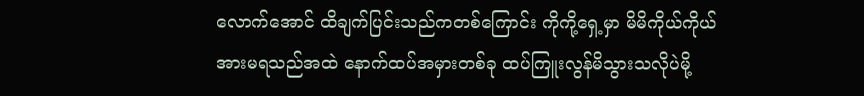လောက်အောင် ထိချက်ပြင်းသည်ကတစ်ကြောင်း ကိုကို့ရှေ့မှာ မိမိကိုယ်ကိုယ်အားမရသည်အထဲ နောက်ထပ်အမှားတစ်ခု ထပ်ကြူးလွန်မိသွားသလိုပဲမို့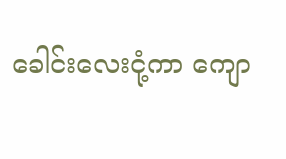ခေါင်းလေးငုံ့ကာ ကျော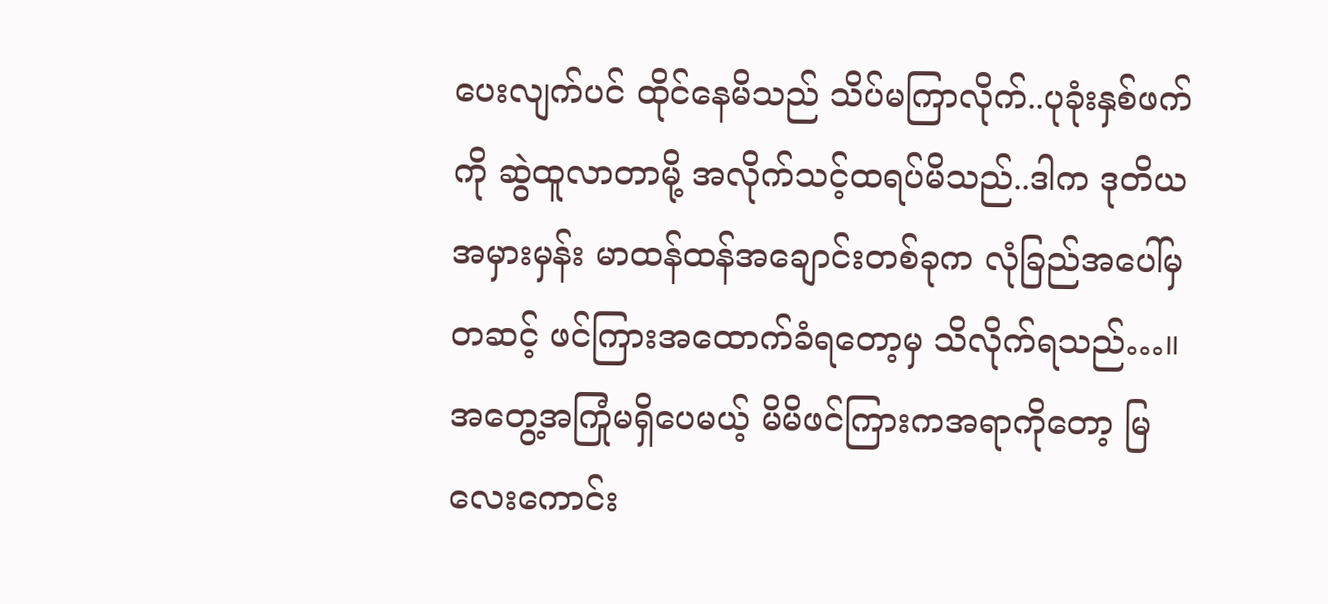ပေးလျက်ပင် ထိုင်နေမိသည် သိပ်မကြာလိုက်..ပုခုံးနှစ်ဖက်ကို ဆွဲထူလာတာမို့ အလိုက်သင့်ထရပ်မိသည်..ဒါက ဒုတိယအမှားမှန်း မာထန်ထန်အချောင်းတစ်ခုက လုံခြည်အပေါ်မှတဆင့် ဖင်ကြားအထောက်ခံရတော့မှ သိလိုက်ရသည်…။
အတွေ့အကြုံမရှိပေမယ့် မိမိဖင်ကြားကအရာကိုတော့ မြလေးကောင်း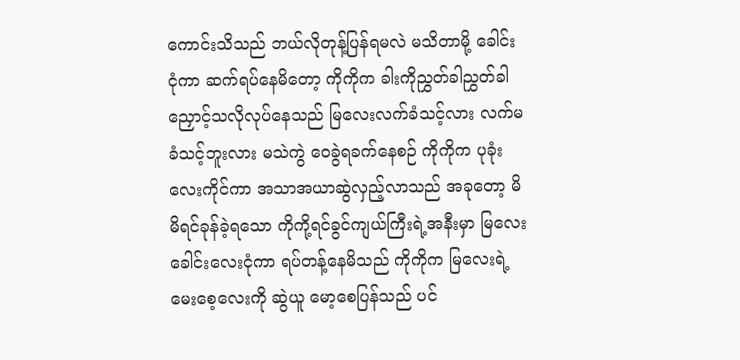ကောင်းသိသည် ဘယ်လိုတုန့်ပြန်ရမလဲ မသိတာမို့ ခေါင်းငုံကာ ဆက်ရပ်နေမိတော့ ကိုကိုက ခါးကိုညွှတ်ခါညွှတ်ခါ ညှောင့်သလိုလုပ်နေသည် မြလေးလက်ခံသင့်လား လက်မခံသင့်ဘူးလား မသဲကွဲ ဝေခွဲရခက်နေစဉ် ကိုကိုက ပုခုံးလေးကိုင်ကာ အသာအယာဆွဲလှည့်လာသည် အခုတော့ မိမိရင်ခုန်ခဲ့ရသော ကိုကို့ရင်ခွင်ကျယ်ကြီးရဲ့အနီးမှာ မြလေး ခေါင်းလေးငုံကာ ရပ်တန့်နေမိသည် ကိုကိုက မြလေးရဲ့မေးစေ့လေးကို ဆွဲယူ မော့စေပြန်သည် ပင်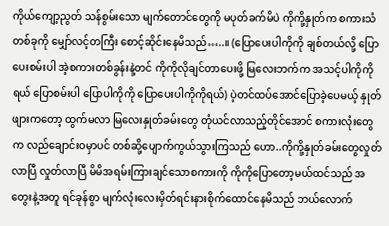ကိုယ်ကျော့ညွတ် သန်စွမ်းသော မျက်တောင်တွေကို မပုတ်ခက်မိပဲ ကိုကို့နှုတ်က စကားသံတစ်ခုကို မျှော်လင့်တကြီး စောင့်ဆိုင်းနေမိသည်…..။ (ပြောပေးပါကိုကို ချစ်တယ်လို့ ပြောပေးစမ်းပါ အဲ့စကားတစ်ခွန်းနဲ့တင် ကိုကိုလိုချင်တာပေးဖို့ မြလေးဘက်က အသင့်ပါကိုကိုရယ် ပြောစမ်းပါ ပြောပါကိုကို ပြောပေးပါကိုကိုရယ်) ပဲ့တင်ထပ်အောင်ပြောခဲ့ပေမယ့် နှုတ်ဖျားကတော့ ထွက်မလာ မြလေးနှုတ်ခမ်းတွေ တုံယင်လာသည့်တိုင်အောင် စကားလုံးတွေက လည်ချောင်းဝမှာပင် တစ်ဆို့ပျောက်ကွယ်သွားကြသည် ဟော..ကိုကို့နှုတ်ခမ်းတွေလှုတ်လာပြီ လှုတ်လာပြီ မိမိအရမ်းကြားချင်သောစကားကို ကိုကိုပြောတော့မယ်ထင်သည် အတွေးနဲ့အတူ ရင်ခုန်စွာ မျက်လုံးလေးမှိတ်ရင်းနားစိုက်ထောင်နေမိသည် ဘယ်လောက်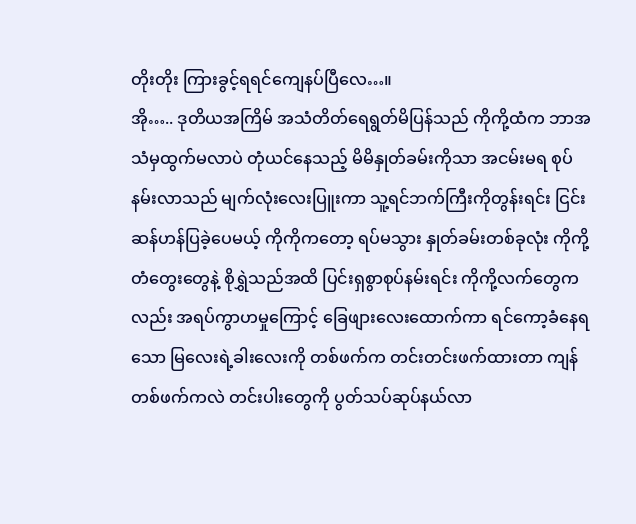တိုးတိုး ကြားခွင့်ရရင်ကျေနပ်ပြီလေ…။
အို….. ဒုတိယအကြိမ် အသံတိတ်ရေရွတ်မိပြန်သည် ကိုကို့ထံက ဘာအသံမှထွက်မလာပဲ တုံယင်နေသည့် မိမိနှုတ်ခမ်းကိုသာ အငမ်းမရ စုပ်နမ်းလာသည် မျက်လုံးလေးပြူးကာ သူ့ရင်ဘက်ကြီးကိုတွန်းရင်း ငြင်းဆန်ဟန်ပြခဲ့ပေမယ့် ကိုကိုကတော့ ရပ်မသွား နှုတ်ခမ်းတစ်ခုလုံး ကိုကို့တံတွေးတွေနဲ့ စိုရွှဲသည်အထိ ပြင်းရှစွာစုပ်နမ်းရင်း ကိုကို့လက်တွေကလည်း အရပ်ကွာဟမှုကြောင့် ခြေဖျားလေးထောက်ကာ ရင်ကော့ခံနေရသော မြလေးရဲ့ခါးလေးကို တစ်ဖက်က တင်းတင်းဖက်ထားတာ ကျန်တစ်ဖက်ကလဲ တင်းပါးတွေကို ပွတ်သပ်ဆုပ်နယ်လာ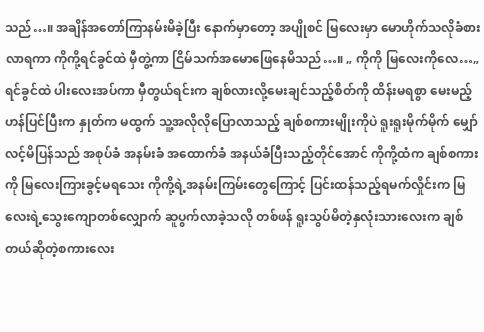သည်…။ အချိန်အတော်ကြာနမ်းမိခဲ့ပြီး နောက်မှာတော့ အပျိုစင် မြလေးမှာ မောဟိုက်သလိုခံစားလာရကာ ကိုကို့ရင်ခွင်ထဲ မှီတွဲ့ကာ ငြိမ်သက်အမောဖြေနေမိသည်…။ „ ကိုကို မြလေးကိုလေ…„ ရင်ခွင်ထဲ ပါးလေးအပ်ကာ မှီတွယ်ရင်းက ချစ်လားလို့မေးချင်သည့်စိတ်ကို ထိန်းမရစွာ မေးမည့်ဟန်ပြင်ပြီးက နှုတ်က မထွက် သူ့အလိုလိုပြောလာသည့် ချစ်စကားမျိုးကိုပဲ ရူးရူးမိုက်မိုက် မျှော်လင့်မိပြန်သည် အစုပ်ခံ အနမ်းခံ အထောက်ခံ အနယ်ခံပြီးသည့်တိုင်အောင် ကိုကို့ထံက ချစ်စကားကို မြလေးကြားခွင့်မရသေး ကိုကို့ရဲ့အနမ်းကြမ်းတွေကြောင့် ပြင်းထန်သည့်ရမက်လှိုင်းက မြလေးရဲ့သွေးကျောတစ်လျှောက် ဆူပွက်လာခဲ့သလို တစ်ဖန် ရူးသွပ်မိတဲ့နှလုံးသားလေးက ချစ်တယ်ဆိုတဲ့စကားလေး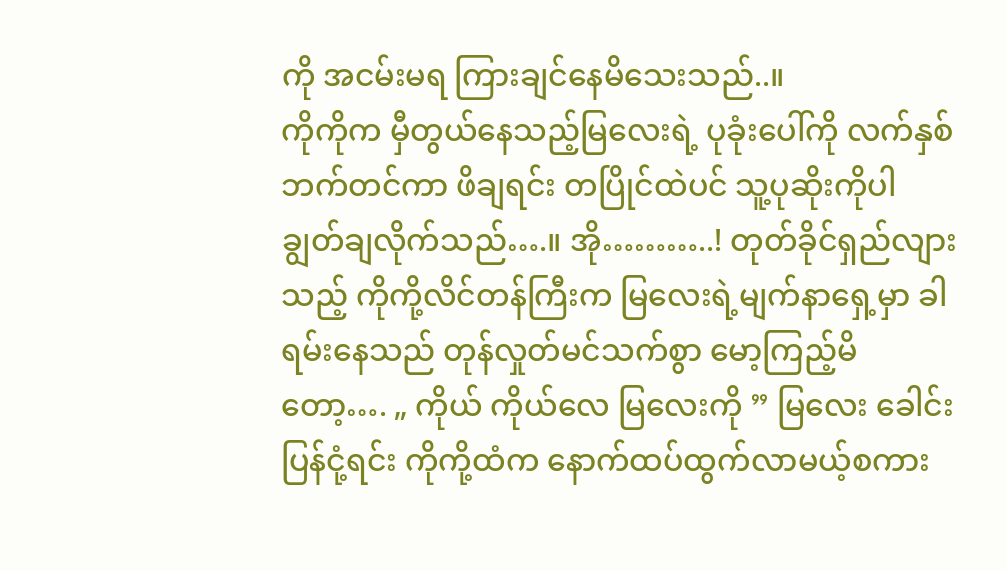ကို အငမ်းမရ ကြားချင်နေမိသေးသည်..။
ကိုကိုက မှီတွယ်နေသည့်မြလေးရဲ့ ပုခုံးပေါ်ကို လက်နှစ်ဘက်တင်ကာ ဖိချရင်း တပြိုင်ထဲပင် သူ့ပုဆိုးကိုပါ ချွတ်ချလိုက်သည်….။ အို………..! တုတ်ခိုင်ရှည်လျားသည့် ကိုကို့လိင်တန်ကြီးက မြလေးရဲ့မျက်နာရှေ့မှာ ခါရမ်းနေသည် တုန်လှုတ်မင်သက်စွာ မော့ကြည့်မိတော့…. „ ကိုယ် ကိုယ်လေ မြလေးကို ” မြလေး ခေါင်းပြန်ငုံ့ရင်း ကိုကို့ထံက နောက်ထပ်ထွက်လာမယ့်စကား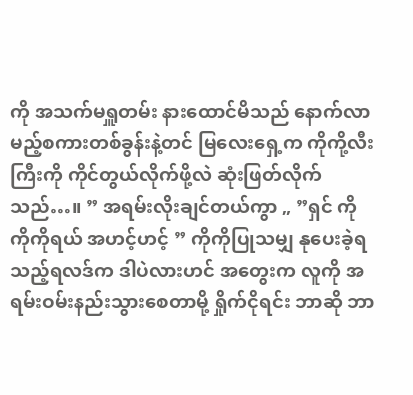ကို အသက်မရှူတမ်း နားထောင်မိသည် နောက်လာမည့်စကားတစ်ခွန်းနဲ့တင် မြလေးရှေ့က ကိုကို့လီးကြီးကို ကိုင်တွယ်လိုက်ဖို့လဲ ဆုံးဖြတ်လိုက်သည်…။ ” အရမ်းလိုးချင်တယ်ကွာ „ ”ရှင် ကို ကိုကိုရယ် အဟင့်ဟင့် ” ကိုကိုပြုသမျှ နုပေးခဲ့ရသည့်ရလဒ်က ဒါပဲလားဟင် အတွေးက လူကို အရမ်းဝမ်းနည်းသွားစေတာမို့ ရှိုက်ငိုရင်း ဘာဆို ဘာ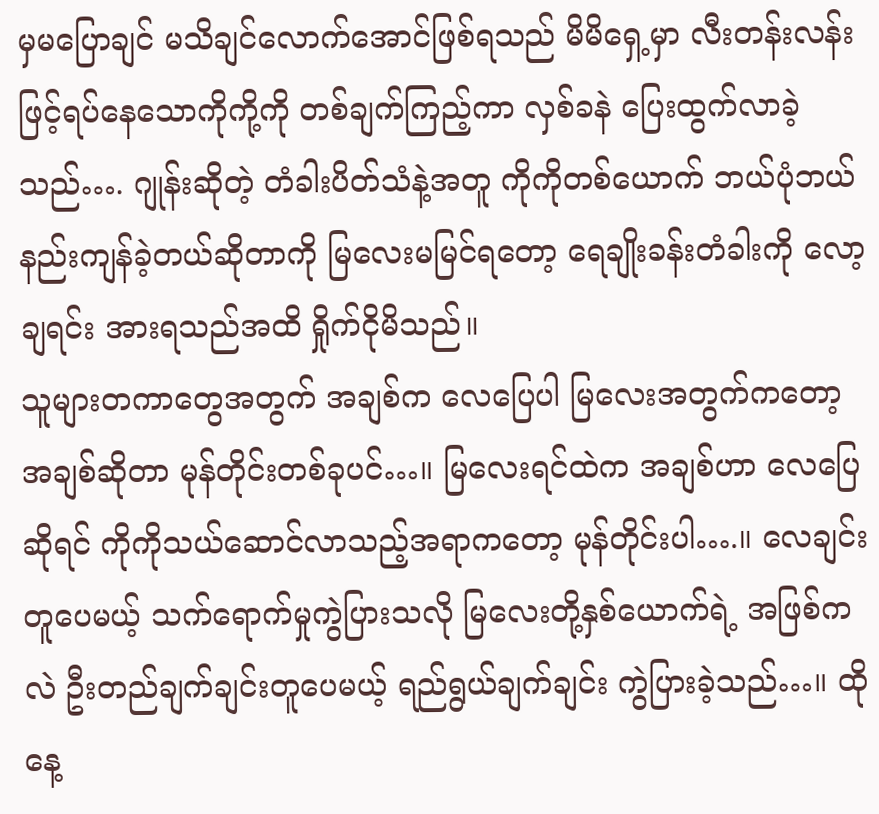မှမပြောချင် မသိချင်လောက်အောင်ဖြစ်ရသည် မိမိရှေ့မှာ လီးတန်းလန်းဖြင့်ရပ်နေသောကိုကို့ကို တစ်ချက်ကြည့်ကာ လှစ်ခနဲ ပြေးထွက်လာခဲ့သည်…. ဂျုန်းဆိုတဲ့ တံခါးပိတ်သံနဲ့အတူ ကိုကိုတစ်ယောက် ဘယ်ပုံဘယ်နည်းကျန်ခဲ့တယ်ဆိုတာကို မြလေးမမြင်ရတော့ ရေချိုးခန်းတံခါးကို လော့ချရင်း အားရသည်အထိ ရှိုက်ငိုမိသည်။
သူများတကာတွေအတွက် အချစ်က လေပြေပါ မြလေးအတွက်ကတော့ အချစ်ဆိုတာ မုန်တိုင်းတစ်ခုပင်…။ မြလေးရင်ထဲက အချစ်ဟာ လေပြေဆိုရင် ကိုကိုသယ်ဆောင်လာသည့်အရာကတော့ မုန်တိုင်းပါ….။ လေချင်းတူပေမယ့် သက်ရောက်မှုကွဲပြားသလို မြလေးတို့နှစ်ယောက်ရဲ့ အဖြစ်ကလဲ ဦးတည်ချက်ချင်းတူပေမယ့် ရည်ရွယ်ချက်ချင်း ကွဲပြားခဲ့သည်…။ ထိုနေ့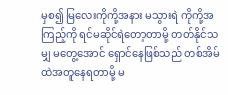မှစ၍ မြလေးကိုကို့အနား မသွားရဲ ကိုကို့အကြည့်ကို ရင်မဆိုင်ရဲတော့တာမို့ တတ်နိုင်သမျှ မတွေ့အောင် ရှောင်နေဖြစ်သည် တစ်အိမ်ထဲအတူနေရတာမို့ မ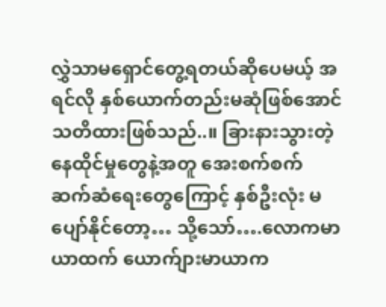လွှဲသာမရှောင်တွေ့ရတယ်ဆိုပေမယ့် အရင်လို နှစ်ယောက်တည်းမဆုံဖြစ်အောင် သတိထားဖြစ်သည်..။ ခြားနားသွားတဲ့နေထိုင်မှုတွေနဲ့အတူ အေးစက်စက် ဆက်ဆံရေးတွေကြောင့် နှစ်ဦးလုံး မပျော်နိုင်တော့… သို့သော်….လောကမာယာထက် ယောက်ျားမာယာက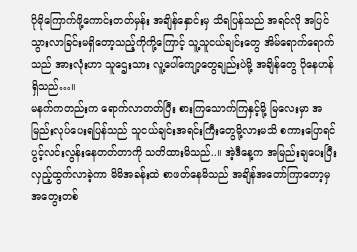ပိုမိုကြောက်ဖို့ကောင်းတတ်မှန်း အချိန်နှောင်းမှ သိရပြန်သည် အရင်လို အပြင်သွားလာခြင်းမရှိတော့သည့်ကိုကို့ကြောင့် သူ့သူငယ်ချင်းတွေ အိမ်ရောက်ရောက်သည် အားလုံးဟာ သူဌေးသား လူ့ပေါ်ကျော့တွေချည်းပဲမို့ အချိန်တွေ ပိုနေဟန်ရှိသည်…။
မနက်ကတည်းက ရောက်လာတတ်ပြီး စားကြသောက်ကြနှင့်မို့ မြလေးမှာ အမြည်းလုပ်ပေးရပြန်သည် သူငယ်ချင်းအရင်းကြီးတွေမို့လားမသိ စကားပြောရင် ပွင့်လင်းလွန်းနေတတ်တာကို သတိထားမိသည်..။ အဲ့ဒီနေ့က အမြည်းချပေးပြီး လှည့်ထွက်လာခဲ့ကာ မိမိအခန်းထဲ စာဖတ်နေမိသည် အချိန်အတော်ကြာတော့မှ အတွေးတစ်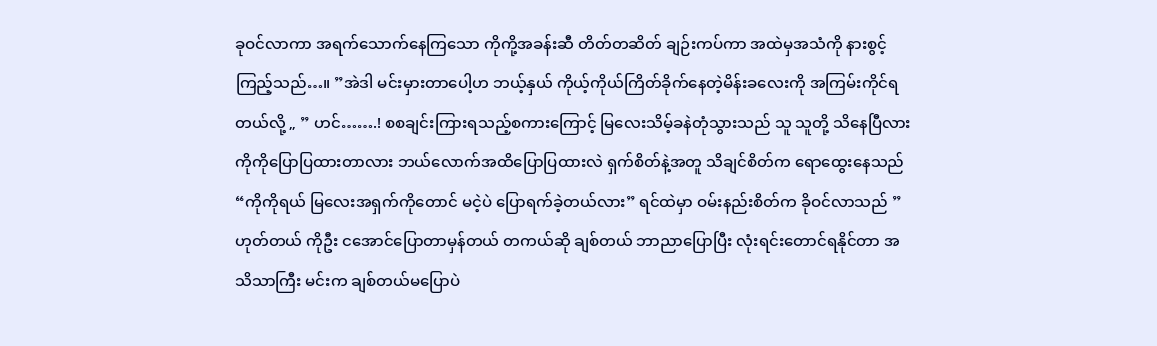ခုဝင်လာကာ အရက်သောက်နေကြသော ကိုကို့အခန်းဆီ တိတ်တဆိတ် ချဉ်းကပ်ကာ အထဲမှအသံကို နားစွင့်ကြည့်သည်…။ ”အဲဒါ မင်းမှားတာပေါ့ဟ ဘယ့်နှယ် ကိုယ့်ကိုယ်ကြိတ်ခိုက်နေတဲ့မိန်းခလေးကို အကြမ်းကိုင်ရတယ်လို့ „ ” ဟင်…….! စစချင်းကြားရသည့်စကားကြောင့် မြလေးသိမ့်ခနဲတုံသွားသည် သူ သူတို့ သိနေပြီလား ကိုကိုပြောပြထားတာလား ဘယ်လောက်အထိပြောပြထားလဲ ရှက်စိတ်နဲ့အတူ သိချင်စိတ်က ရောထွေးနေသည် “ကိုကိုရယ် မြလေးအရှက်ကိုတောင် မငဲ့ပဲ ပြောရက်ခဲ့တယ်လား” ရင်ထဲမှာ ဝမ်းနည်းစိတ်က ခိုဝင်လာသည် ” ဟုတ်တယ် ကိုဦး ငအောင်ပြောတာမှန်တယ် တကယ်ဆို ချစ်တယ် ဘာညာပြောပြီး လုံးရင်းတောင်ရနိုင်တာ အသိသာကြီး မင်းက ချစ်တယ်မပြောပဲ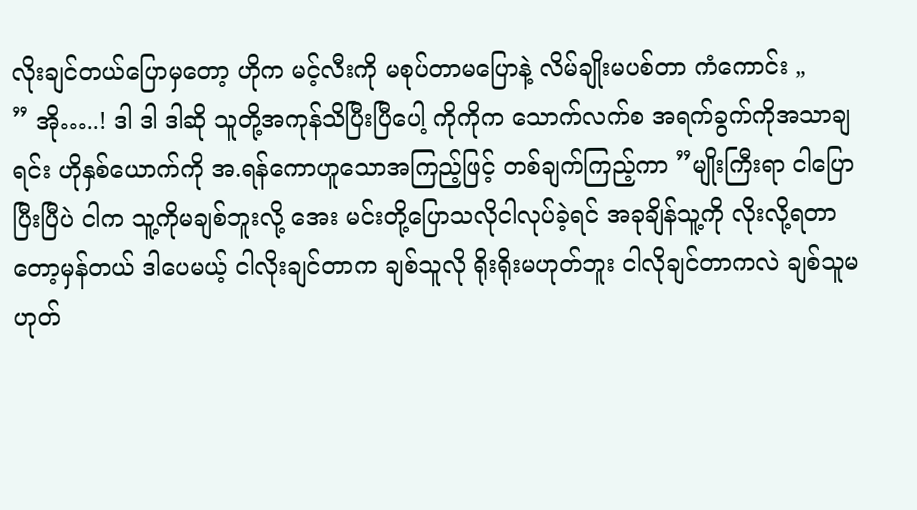လိုးချင်တယ်ပြောမှတော့ ဟိုက မင့်လီးကို မစုပ်တာမပြောနဲ့ လိမ်ချိုးမပစ်တာ ကံကောင်း „
” အို…..! ဒါ ဒါ ဒါဆို သူတို့အကုန်သိပြီးပြီပေါ့ ကိုကိုက သောက်လက်စ အရက်ခွက်ကိုအသာချရင်း ဟိုနှစ်ယောက်ကို အ.ရန်ကောဟူသောအကြည့်ဖြင့် တစ်ချက်ကြည့်ကာ ”မျိုးကြီးရာ ငါပြောပြီးပြီပဲ ငါက သူ့ကိုမချစ်ဘူးလို့ အေး မင်းတို့ပြောသလိုငါလုပ်ခဲ့ရင် အခုချိန်သူ့ကို လိုးလို့ရတာတော့မှန်တယ် ဒါပေမယ့် ငါလိုးချင်တာက ချစ်သူလို ရိုးရိုးမဟုတ်ဘူး ငါလိုချင်တာကလဲ ချစ်သူမဟုတ်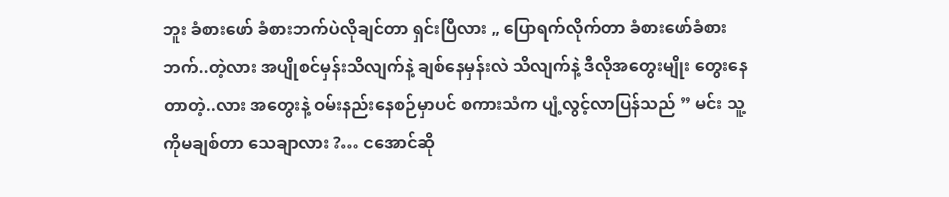ဘူး ခံစားဖော် ခံစားဘက်ပဲလိုချင်တာ ရှင်းပြီလား „ ပြောရက်လိုက်တာ ခံစားဖော်ခံစားဘက်..တဲ့လား အပျိုစင်မှန်းသိလျက်နဲ့ ချစ်နေမှန်းလဲ သိလျက်နဲ့ ဒီလိုအတွေးမျိုး တွေးနေတာတဲ့..လား အတွေးနဲ့ ဝမ်းနည်းနေစဉ်မှာပင် စကားသံက ပျံ့လွင့်လာပြန်သည် ” မင်း သူ့ကိုမချစ်တာ သေချာလား ?… ငအောင်ဆို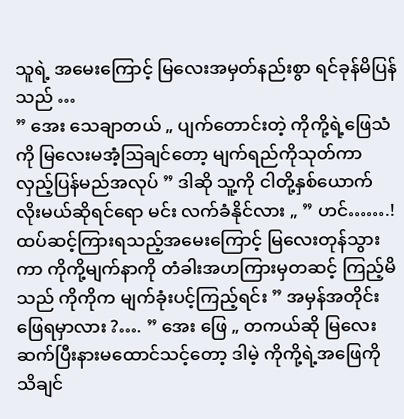သူရဲ့ အမေးကြောင့် မြလေးအမှတ်နည်းစွာ ရင်ခုန်မိပြန်သည် …
” အေး သေချာတယ် „ ပျက်တောင်းတဲ့ ကိုကို့ရဲ့ဖြေသံကို မြလေးမအံ့ဩချင်တော့ မျက်ရည်ကိုသုတ်ကာ လှည့်ပြန်မည်အလုပ် ” ဒါဆို သူ့ကို ငါတို့နှစ်ယောက် လိုးမယ်ဆိုရင်ရော မင်း လက်ခံနိုင်လား „ ” ဟင်…….! ထပ်ဆင့်ကြားရသည့်အမေးကြောင့် မြလေးတုန်သွားကာ ကိုကို့မျက်နာကို တံခါးအဟကြားမှတဆင့် ကြည့်မိသည် ကိုကိုက မျက်ခုံးပင့်ကြည့်ရင်း ” အမှန်အတိုင်း ဖြေရမှာလား ?…. ” အေး ဖြေ „ တကယ်ဆို မြလေးဆက်ပြီးနားမထောင်သင့်တော့ ဒါမဲ့ ကိုကို့ရဲ့အဖြေကို သိချင်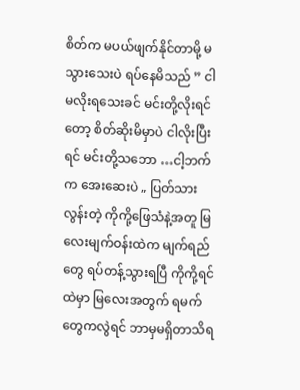စိတ်က မပယ်ဖျက်နိုင်တာမို့ မသွားသေးပဲ ရပ်နေမိသည် ” ငါ မလိုးရသေးခင် မင်းတို့လိုးရင်တော့ စိတ်ဆိုးမိမှာပဲ ငါလိုးပြီးရင် မင်းတို့သဘော …ငါ့ဘက်က အေးဆေးပဲ „ ပြတ်သားလွန်းတဲ့ ကိုကို့ဖြေသံနဲ့အတူ မြလေးမျက်ဝန်းထဲက မျက်ရည်တွေ ရပ်တန့်သွားရပြီ ကိုကို့ရင်ထဲမှာ မြလေးအတွက် ရမက်တွေကလွဲရင် ဘာမှမရှိတာသိရ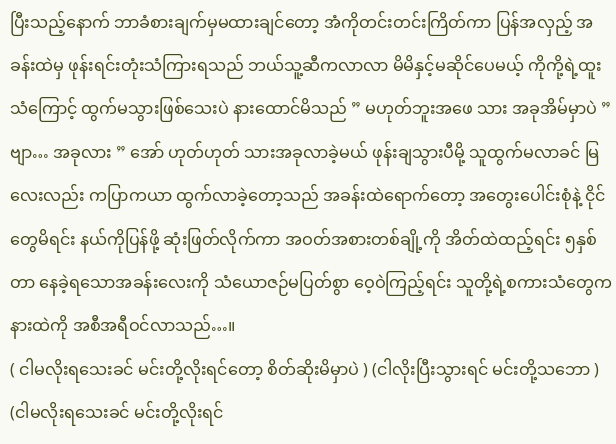ပြီးသည့်နောက် ဘာခံစားချက်မှမထားချင်တော့ အံကိုတင်းတင်းကြိတ်ကာ ပြန်အလှည့် အခန်းထဲမှ ဖုန်းရင်းတုံးသံကြားရသည် ဘယ်သူ့ဆီကလာလာ မိမိနှင့်မဆိုင်ပေမယ့် ကိုကို့ရဲ့ထူးသံကြောင့် ထွက်မသွားဖြစ်သေးပဲ နားထောင်မိသည် ” မဟုတ်ဘူးအဖေ သား အခုအိမ်မှာပဲ ” ဗျာ… အခုလား ” အော် ဟုတ်ဟုတ် သားအခုလာခဲ့မယ် ဖုန်းချသွားပီမို့ သူထွက်မလာခင် မြလေးလည်း ကပြာကယာ ထွက်လာခဲ့တော့သည် အခန်းထဲရောက်တော့ အတွေးပေါင်းစုံနဲ့ ငိုင်တွေမိရင်း နယ်ကိုပြန်ဖို့ ဆုံးဖြတ်လိုက်ကာ အဝတ်အစားတစ်ချို့ကို အိတ်ထဲထည့်ရင်း ၅နှစ်တာ နေခဲ့ရသောအခန်းလေးကို သံယောဇဉ်မပြတ်စွာ ဝေ့ဝဲကြည့်ရင်း သူတို့ရဲ့စကားသံတွေက နားထဲကို အစီအရီဝင်လာသည်…။
( ငါမလိုးရသေးခင် မင်းတို့လိုးရင်တော့ စိတ်ဆိုးမိမှာပဲ ) (ငါလိုးပြီးသွားရင် မင်းတို့သဘော ) (ငါမလိုးရသေးခင် မင်းတို့လိုးရင်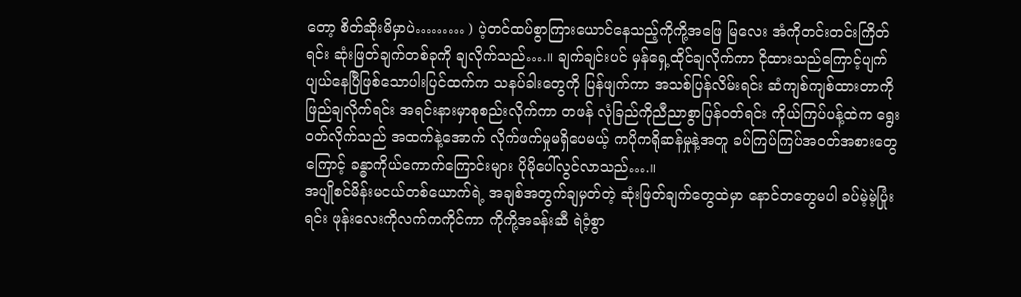တော့ စိတ်ဆိုးမိမှာပဲ……… ) ပဲ့တင်ထပ်စွာကြားယောင်နေသည့်ကိုကို့အဖြေ မြလေး အံကိုတင်းတင်းကြိတ်ရင်း ဆုံးဖြတ်ချက်တစ်ခုကို ချလိုက်သည်….။ ချက်ချင်းပင် မှန်ရှေ့ထိုင်ချလိုက်ကာ ငိုထားသည်ကြောင့်ပျက်ပျယ်နေပြီဖြစ်သောပါးပြင်ထက်က သနပ်ခါးတွေကို ပြန်ဖျက်ကာ အသစ်ပြန်လိမ်းရင်း ဆံကျစ်ကျစ်ထားတာကို ဖြည်ချလိုက်ရင်း အရင်းနားမှာစုစည်းလိုက်ကာ တဖန် လုံခြည်ကိုညီညာစွာပြန်ဝတ်ရင်း ကိုယ်ကြပ်ပန့်ထဲက ရွေးဝတ်လိုက်သည် အထက်နဲ့အောက် လိုက်ဖက်မှုမရှိပေမယ့် ကပိုကရိုဆန်မှုနဲ့အတူ ခပ်ကြပ်ကြပ်အဝတ်အစားတွေကြောင့် ခန္ဓာကိုယ်ကောက်ကြောင်းများ ပိုမိုပေါ်လွင်လာသည်….။
အပျိုစင်မိန်းမငယ်တစ်ယောက်ရဲ့ အချစ်အတွက်ချမှတ်တဲ့ ဆုံးဖြတ်ချက်တွေထဲမှာ နောင်တတွေမပါ ခပ်မဲ့မဲ့ပြုံးရင်း ဖုန်းလေးကိုလက်ကကိုင်ကာ ကိုကို့အခန်းဆီ ရဲဝံ့စွာ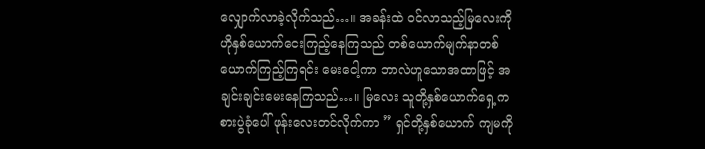လျှောက်လာခဲ့လိုက်သည်…။ အခန်းထဲ ဝင်လာသည့်မြလေးကို ဟိုနှစ်ယောက်ငေးကြည့်နေကြသည် တစ်ယောက်မျက်နာတစ်ယောက်ကြည့်ကြရင်း မေးငေါ့ကာ ဘာလဲဟူသောအထာဖြင့် အချင်းချင်းမေးနေကြသည်…။ မြလေး သူတို့နှစ်ယောက်ရှေ့က စားပွဲခုံပေါ် ဖုန်းလေးတင်လိုက်ကာ ” ရှင်တို့နှစ်ယောက် ကျမကို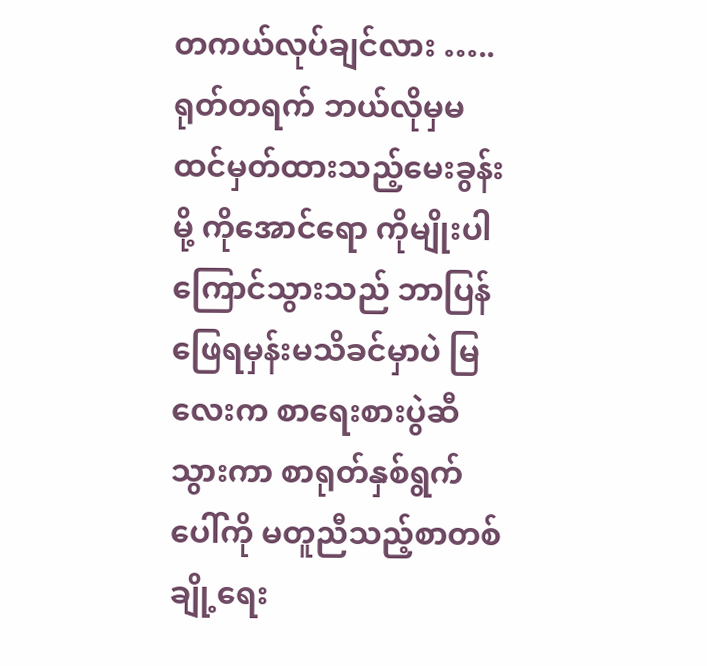တကယ်လုပ်ချင်လား ….. ရုတ်တရက် ဘယ်လိုမှမထင်မှတ်ထားသည့်မေးခွန်းမို့ ကိုအောင်ရော ကိုမျိုးပါ ကြောင်သွားသည် ဘာပြန်ဖြေရမှန်းမသိခင်မှာပဲ မြလေးက စာရေးစားပွဲဆီသွားကာ စာရုတ်နှစ်ရွက်ပေါ်ကို မတူညီသည့်စာတစ်ချို့ရေး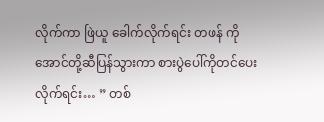လိုက်ကာ ဖြဲယူ ခေါက်လိုက်ရင်း တဖန် ကိုအောင်တို့ဆီပြန်သွားကာ စားပွဲပေါ်ကိုတင်ပေးလိုက်ရင်း… ” တစ်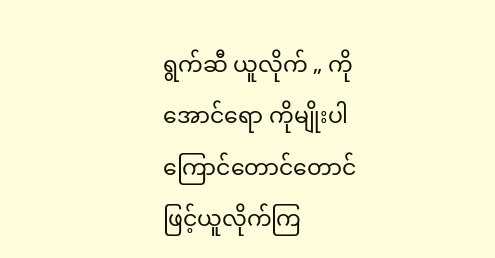ရွက်ဆီ ယူလိုက် „ ကိုအောင်ရော ကိုမျိုးပါ ကြောင်တောင်တောင်ဖြင့်ယူလိုက်ကြ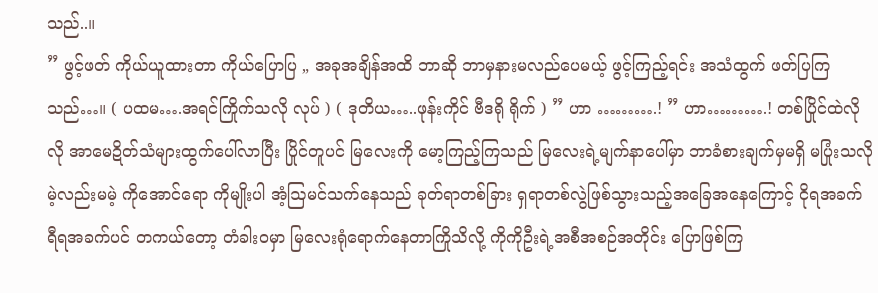သည်..။
” ဖွင့်ဖတ် ကိုယ်ယူထားတာ ကိုယ်ပြောပြ „ အခုအချိန်အထိ ဘာဆို ဘာမှနားမလည်ပေမယ့် ဖွင့်ကြည့်ရင်း အသံထွက် ဖတ်ပြကြသည်…။ ( ပထမ….အရင်ကြိုက်သလို လုပ် ) ( ဒုတိယ…..ဖုန်းကိုင် ဗီဒရို ရိုက် ) ” ဟာ ……….! ” ဟာ……….! တစ်ပြိုင်ထဲလိုလို အာမေဍိတ်သံများထွက်ပေါ်လာပြီး ပြိုင်တူပင် မြလေးကို မော့ကြည့်ကြသည် မြလေးရဲ့မျက်နာပေါ်မှာ ဘာခံစားချက်မှမရှိ မပြုံးသလို မဲ့လည်းမမဲ့ ကိုအောင်ရော ကိုမျိုးပါ အံ့ဩမင်သက်နေသည် ခုတ်ရာတစ်ခြား ရှရာတစ်လွဲဖြစ်သွားသည့်အခြေအနေကြောင့် ငိုရအခက် ရီရအခက်ပင် တကယ်တော့ တံခါးဝမှာ မြလေးရုံရောက်နေတာကြိုသိလို့ ကိုကိုဦးရဲ့အစီအစဉ်အတိုင်း ပြောဖြစ်ကြ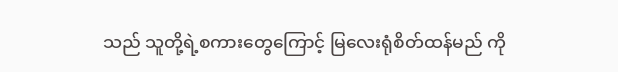သည် သူတို့ရဲ့စကားတွေကြောင့် မြလေးရုံစိတ်ထန်မည် ကို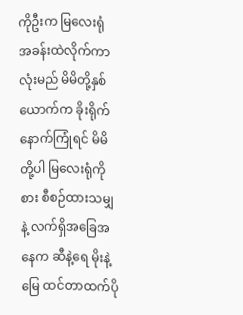ကိုဦးက မြလေးရုံအခန်းထဲလိုက်ကာ လုံးမည် မိမိတို့နှစ်ယောက်က ခိုးရိုက် နောက်ကြုံရင် မိမိတို့ပါ မြလေးရုံကို စား စီစဉ်ထားသမျှနဲ့ လက်ရှိအခြေအနေက ဆီနဲ့ရေ မိုးနဲ့မြေ ထင်တာထက်ပို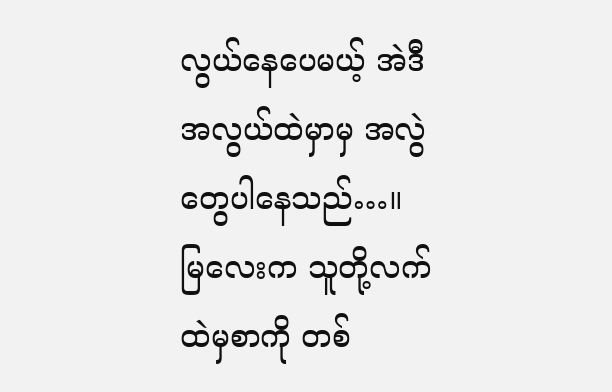လွယ်နေပေမယ့် အဲဒီအလွယ်ထဲမှာမှ အလွဲတွေပါနေသည်…။
မြလေးက သူတို့လက်ထဲမှစာကို တစ်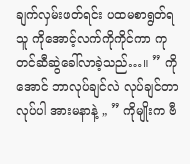ချက်လှမ်းဖတ်ရင်း ပထမစာရွတ်ရသူ ကိုအောင့်လက်ကိုကိုင်ကာ ကုတင်ဆီဆွဲခေါ်လာခဲ့သည်…။ ” ကိုအောင် ဘာလုပ်ချင်လဲ လုပ်ချင်တာလုပ်ပါ အားမနာနဲ့ „ ” ကိုမျိုးက ဗီ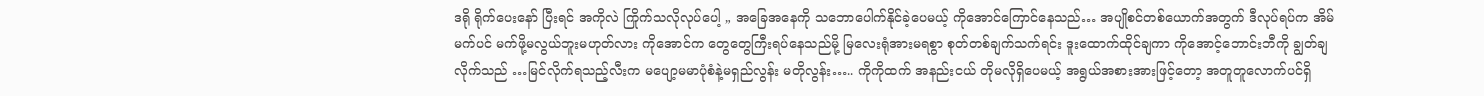ဒရို ရိုက်ပေးနော် ပြီးရင် အကိုလဲ ကြိုက်သလိုလုပ်ပေါ့ „ အခြေအနေကို သဘောပေါက်နိုင်ခဲ့ပေမယ့် ကိုအောင်ကြောင်နေသည်… အပျိုစင်တစ်ယောက်အတွက် ဒီလုပ်ရပ်က အိမ်မက်ပင် မက်ဖို့မလွယ်ဘူးမဟုတ်လား ကိုအောင်က တွေတွေကြီးရပ်နေသည်မို့ မြလေးရုံအားမရစွာ စုတ်တစ်ချက်သက်ရင်း ဒူးထောက်ထိုင်ချကာ ကိုအောင့်ဘောင်းဘီကို ချွတ်ချလိုက်သည် …မြင်လိုက်ရသည့်လီးက မပျော့မမာပုံစံနဲ့မရှည်လွန်း မတိုလွန်း….. ကိုကိုထက် အနည်းငယ် တိုမလိုရှိပေမယ့် အရွယ်အစားအားဖြင့်တော့ အတူတူလောက်ပင်ရှိ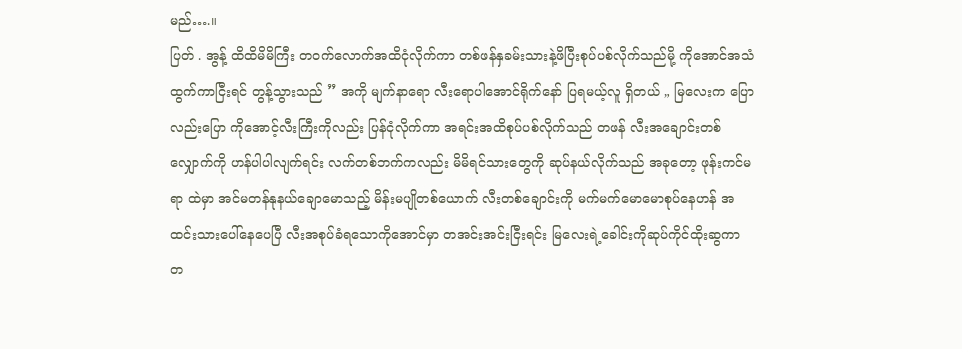မည်….။
ပြတ် . အွန့် ထိထိမိမိကြီး တဝက်လောက်အထိငုံလိုက်ကာ တစ်ဖန်နှခမ်းသားနဲ့ဖိပြီးစုပ်ပစ်လိုက်သည်မို့ ကိုအောင်အသံထွက်ကာငြီးရင် တွန့်သွားသည် ” အကို မျက်နာရော လီးရောပါအောင်ရိုက်နော် ပြရမယ့်လူ ရှိတယ် „ မြလေးက ပြောလည်းပြော ကိုအောင့်လီးကြီးကိုလည်း ပြန်ငုံလိုက်ကာ အရင်းအထိစုပ်ပစ်လိုက်သည် တဖန် လီးအချောင်းတစ်လျှောက်ကို ဟန်ပါပါလျက်ရင်း လက်တစ်ဘက်ကလည်း မိမိရင်သားတွေကို ဆုပ်နယ်လိုက်သည် အခုတော့ ဖုန်းကင်မရာ ထဲမှာ အင်မတန်နုနယ်ချောမောသည့် မိန်းမပျိုတစ်ယောက် လီးတစ်ချောင်းကို မက်မက်မောမောစုပ်နေဟန် အထင်းသားပေါ်နေပေပြီ လီးအစုပ်ခံရသောကိုအောင်မှာ တအင်းအင်းငြီးရင်း မြလေးရဲ့ခေါင်းကိုဆုပ်ကိုင်ထိုးဆွကာ တ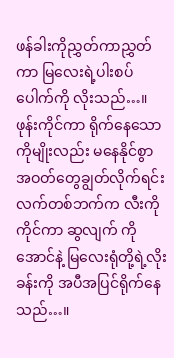ဖန်ခါးကိုညွှတ်ကာညွှတ်ကာ မြလေးရဲ့ပါးစပ်ပေါက်ကို လိုးသည်…။ ဖုန်းကိုင်ကာ ရိုက်နေသော ကိုမျိုးလည်း မနေနိုင်စွာ အဝတ်တွေချွတ်လိုက်ရင်း လက်တစ်ဘက်က လီးကိုကိုင်ကာ ဆွလျက် ကိုအောင်နဲ့ မြလေးရုံတို့ရဲ့လိုးခန်းကို အပီအပြင်ရိုက်နေသည်…။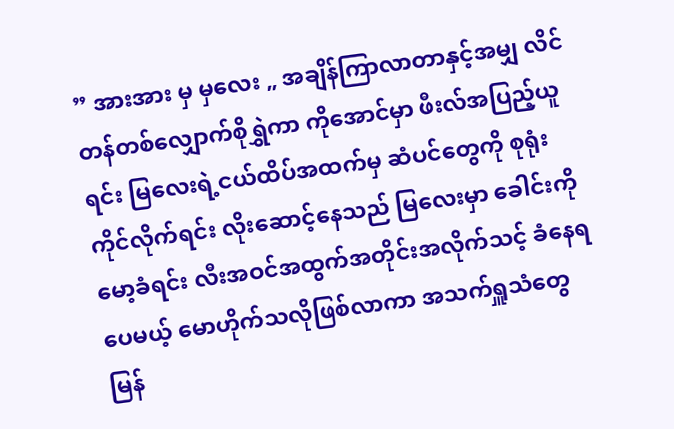” အားအား မှ မှလေး „ အချိန်ကြာလာတာနှင့်အမျှ လိင်တန်တစ်လျှောက်စိုရွှဲကာ ကိုအောင်မှာ ဖီးလ်အပြည့်ယူရင်း မြလေးရဲ့ငယ်ထိပ်အထက်မှ ဆံပင်တွေကို စုရုံးကိုင်လိုက်ရင်း လိုးဆောင့်နေသည် မြလေးမှာ ခေါင်းကိုမော့ခံရင်း လီးအဝင်အထွက်အတိုင်းအလိုက်သင့် ခံနေရပေမယ့် မောဟိုက်သလိုဖြစ်လာကာ အသက်ရှူသံတွေ မြန်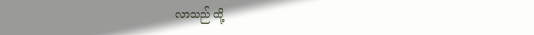လာသည် ထို့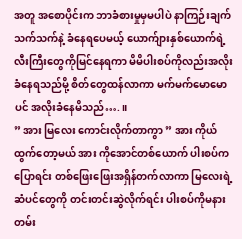အတူ အစောပိုင်းက ဘာခံစားမှုမှမပါပဲ နာကြဉ်းချက်သက်သက်နဲ့ ခံနေရပေမယ့် ယောက်ျားနှစ်ယောက်ရဲ့လီးကြီးတွေကိုမြင်နေရကာ မိမိပါးစပ်ကိုလည်းအလိုးခံနေရသည်မို့ စိတ်တွေထန်လာကာ မက်မက်မောမောပင် အလိုးခံနေမိသည်….။
” အား မြလေး ကောင်းလိုက်တာကွာ ” အား ကိုယ်ထွက်တော့မယ် အား ကိုအောင်တစ်ယောက် ပါးစပ်ကပြောရင်း တစ်ဖြေးဖြေးအရှိန်တက်လာကာ မြလေးရဲ့ဆံပင်တွေကို တင်းတင်းဆွဲလိုက်ရင်း ပါးစပ်ကိုမနားတမ်း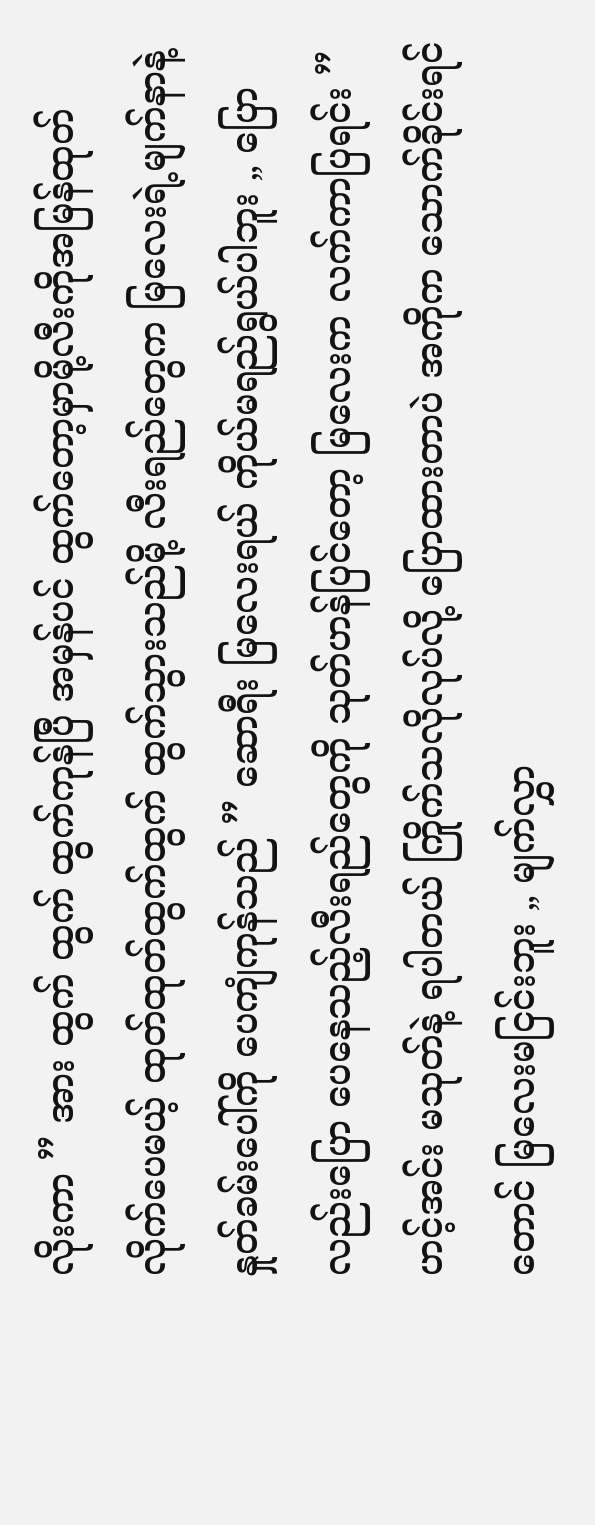လိုးကာ ” အား ထွက် ထွက် ထွက်ကုန်ပြီ အမှန်ပင် ထွက်တော့မှာမို့လီးကိုအမြန်ထုတ်လိုက်ပေမယ့် ထုတ်ထုတ်ထွက်ထွက် ထွက်သွားသည်မို့ လီးရည်တွေက မြလေးရဲ့မျက်နာနဲ့ နှုတ်ခမ်းပေါ်ကို ပေကျံကုန်သည် ” ဆောရီး မြလေးရယ် ကိုယ်မရည်ရွယ်ပါဘူး „ ပြောလည်းပြော ပေနေသည့်လီးရည်တွေကို သုတ်ဟန်ပြင်တော့ မြလေးက လက်ကာပြရင်း ” ဟင့်အင်း မသုတ်နဲ့ ရပါတယ် ကြိုက်သလိုလုပ်လို့ ပြောထားတာပဲ အကိုက သောက်ခိုင်းရင်တောင် မြလေးမငြင်းဘူး „ မျက်လွှာ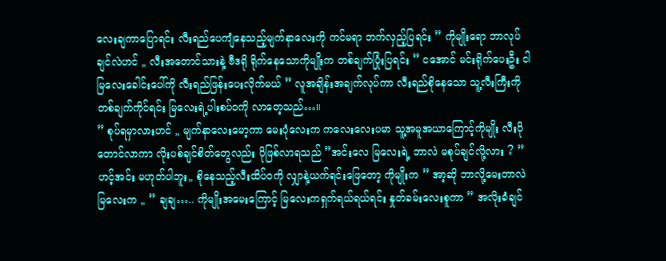လေးချကာပြောရင်း လီးရည်ပေကျံနေသည့်မျက်နာလေးကို ကင်မရာ ဘက်လှည့်ပြရင်း ” ကိုမျိုးရော ဘာလုပ်ချင်လဲဟင် „ လီးအတောင်သားနဲ့ ဗီဒရို ရိုက်နေသောကိုမျိုးက တစ်ချက်ပြုံးပြရင်း ” ငအောင် မင်းရိုက်ပေးဦး ငါ မြလေးခေါင်းပေါ်ကို လီးရည်ဖြန်းပေးလိုက်မယ် ” လူအချိန်းအချက်လုပ်ကာ လီးရည်စိုနေသော သူ့လီးကြီးကို တစ်ချက်ကိုင်ရင်း မြလေးရဲ့ပါးစပ်ဝကို လာတေ့သည်…။
” စုပ်ရမှာလားဟင် „ မျက်နာလေးမော့ကာ မေးပုံလေးက ကလေးလေးပမာ သူ့အမူအယာကြောင့်ကိုမျိုး လီးပိုတောင်လာကာ လိုးပစ်ချင်စိတ်တွေလည်း ပိုဖြစ်လာရသည် ”အင်းလေ မြလေးရဲ့ ဘာလဲ မစုပ်ချင်လို့လား ? ”ဟင့်အင်း မဟုတ်ပါဘူး„ စိုနေသည့်လီးထိပ်ဝကို လျှာနဲ့ယက်ရင်းဖြေတော့ ကိုမျိုးက ” အာ့ဆို ဘာလို့မေးတာလဲ မြလေးက „ ” ချချ….. ကိုမျိုးအမေးကြောင့် မြလေးကရှက်ရယ်ရယ်ရင်း နှုတ်ခမ်းလေးစူကာ ” အလိုးခံချင်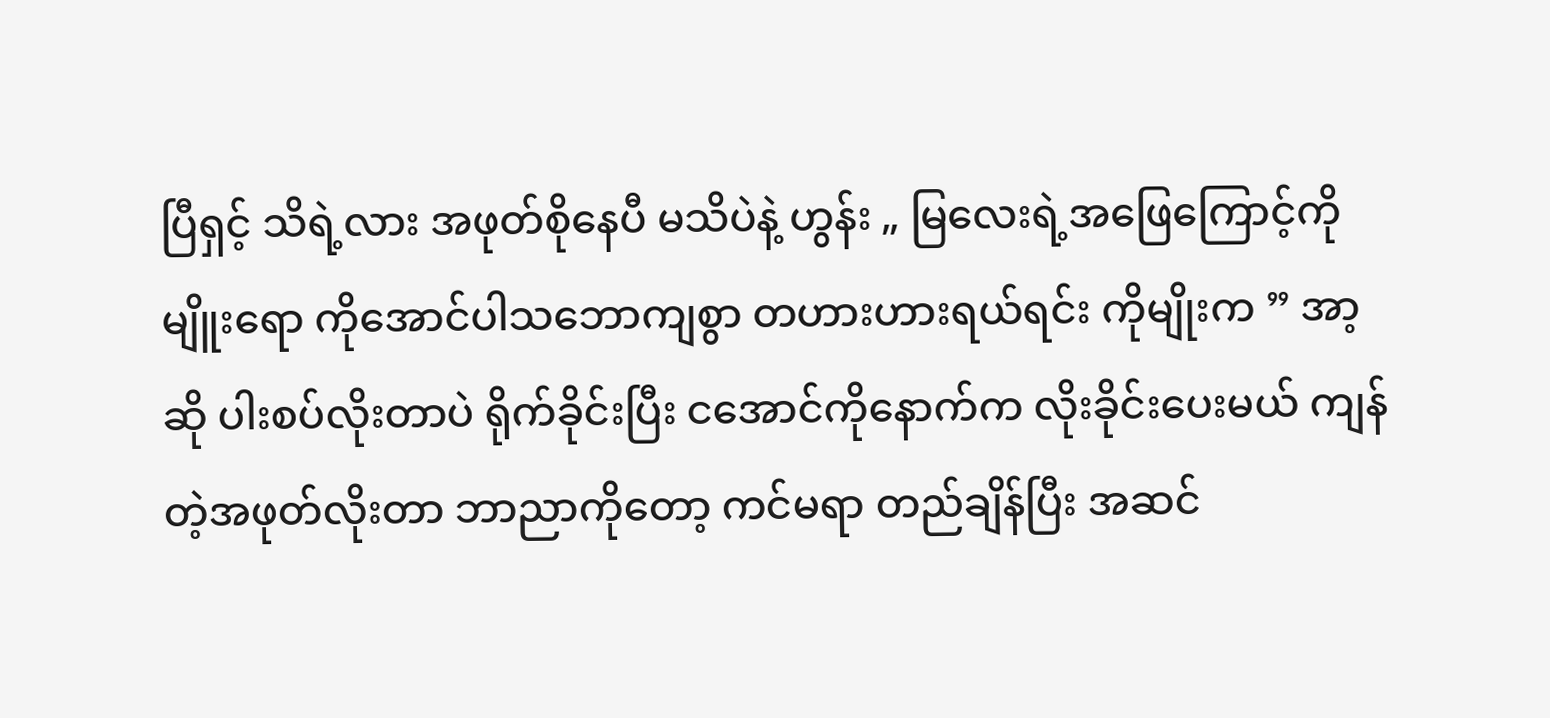ပြီရှင့် သိရဲ့လား အဖုတ်စိုနေပီ မသိပဲနဲ့ ဟွန်း „ မြလေးရဲ့အဖြေကြောင့်ကိုမျိူးရော ကိုအောင်ပါသဘောကျစွာ တဟားဟားရယ်ရင်း ကိုမျိုးက ” အာ့ဆို ပါးစပ်လိုးတာပဲ ရိုက်ခိုင်းပြီး ငအောင်ကိုနောက်က လိုးခိုင်းပေးမယ် ကျန်တဲ့အဖုတ်လိုးတာ ဘာညာကိုတော့ ကင်မရာ တည်ချိန်ပြီး အဆင်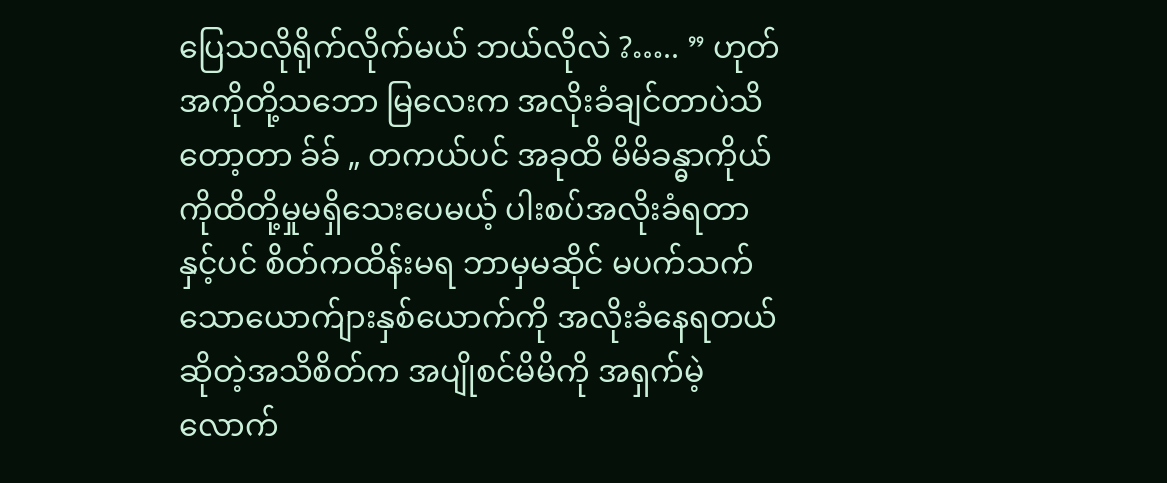ပြေသလိုရိုက်လိုက်မယ် ဘယ်လိုလဲ ?….. ” ဟုတ် အကိုတို့သဘော မြလေးက အလိုးခံချင်တာပဲသိတော့တာ ခ်ခ် „ တကယ်ပင် အခုထိ မိမိခန္ဓာကိုယ်ကိုထိတို့မှုမရှိသေးပေမယ့် ပါးစပ်အလိုးခံရတာနှင့်ပင် စိတ်ကထိန်းမရ ဘာမှမဆိုင် မပက်သက်သောယောက်ျားနှစ်ယောက်ကို အလိုးခံနေရတယ်ဆိုတဲ့အသိစိတ်က အပျိုစင်မိမိကို အရှက်မဲ့လောက်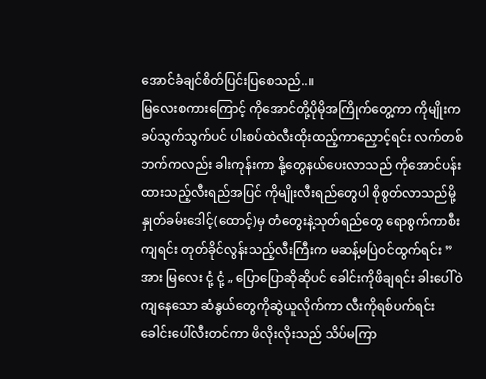အောင်ခံချင်စိတ်ပြင်းပြစေသည်..။
မြလေးစကားကြောင့် ကိုအောင်တို့ပိုမိုအကြိုက်တွေ့ကာ ကိုမျိုးက ခပ်သွက်သွက်ပင် ပါးစပ်ထဲလီးထိုးထည့်ကာညှောင့်ရင်း လက်တစ်ဘက်ကလည်း ခါးကုန်းကာ နို့တွေနယ်ပေးလာသည် ကိုအောင်ပန်းထားသည့်လီးရည်အပြင် ကိုမျိုးလီးရည်တွေပါ စိုစွတ်လာသည်မို့ နှုတ်ခမ်းဒေါင့်(ထောင့်)မှ တံတွေးနဲ့သုတ်ရည်တွေ ရောစွက်ကာစီးကျရင်း တုတ်ခိုင်လွန်းသည့်လီးကြီးက မဆန့်မပြဲဝင်ထွက်ရင်း ” အား မြလေး ငုံ့ ငုံ့ „ ပြောပြောဆိုဆိုပင် ခေါင်းကိုဖိချရင်း ခါးပေါ်ဝဲကျနေသော ဆံနွယ်တွေကိုဆွဲယူလိုက်ကာ လီးကိုရစ်ပက်ရင်း ခေါင်းပေါ်လီးတင်ကာ ဖိလိုးလိုးသည် သိပ်မကြာ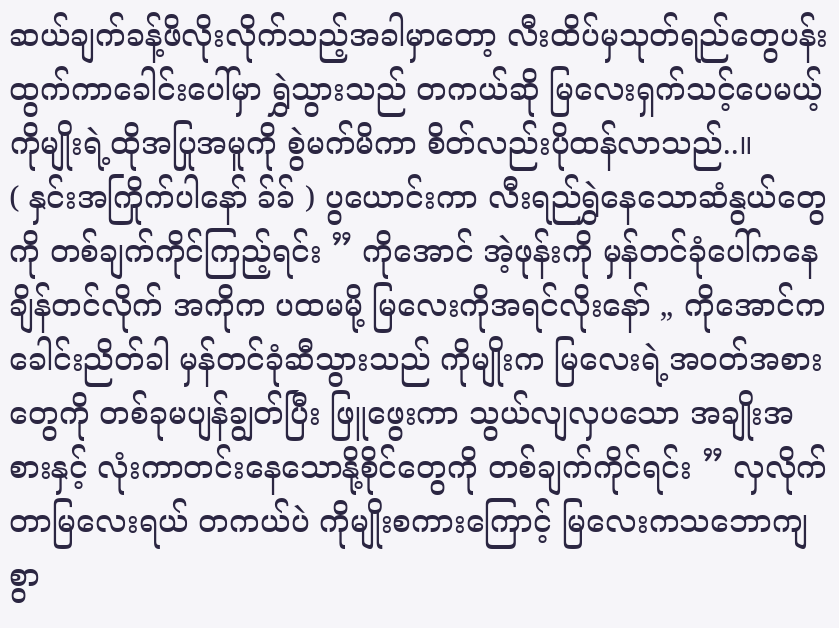ဆယ်ချက်ခန့်ဖိလိုးလိုက်သည့်အခါမှာတော့ လီးထိပ်မှသုတ်ရည်တွေပန်းထွက်ကာခေါင်းပေါ်မှာ ရွှဲသွားသည် တကယ်ဆို မြလေးရှက်သင့်ပေမယ့် ကိုမျိုးရဲ့ထိုအပြုအမူကို စွဲမက်မိကာ စိတ်လည်းပိုထန်လာသည်..။
( နှင်းအကြိုက်ပါနော် ခ်ခ် ) ပွယောင်းကာ လီးရည်ရွှဲနေသောဆံနွယ်တွေကို တစ်ချက်ကိုင်ကြည့်ရင်း ” ကိုအောင် အဲ့ဖုန်းကို မှန်တင်ခုံပေါ်ကနေ ချိန်တင်လိုက် အကိုက ပထမမို့ မြလေးကိုအရင်လိုးနော် „ ကိုအောင်က ခေါင်းညိတ်ခါ မှန်တင်ခုံဆီသွားသည် ကိုမျိုးက မြလေးရဲ့အဝတ်အစားတွေကို တစ်ခုမပျန်ချွတ်ပြီး ဖြူဖွေးကာ သွယ်လျလှပသော အချိုးအစားနှင့် လုံးကာတင်းနေသောနို့စိုင်တွေကို တစ်ချက်ကိုင်ရင်း ” လှလိုက်တာမြလေးရယ် တကယ်ပဲ ကိုမျိုးစကားကြောင့် မြလေးကသဘောကျစွာ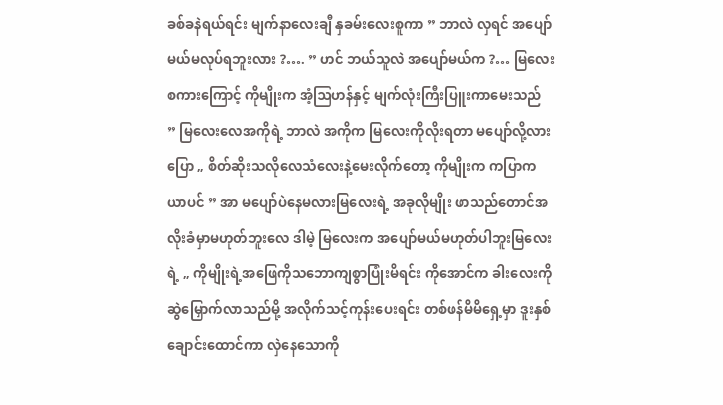ခစ်ခနဲရယ်ရင်း မျက်နာလေးချီ နှခမ်းလေးစူကာ ” ဘာလဲ လှရင် အပျော်မယ်မလုပ်ရဘူးလား ?…. ” ဟင် ဘယ်သူလဲ အပျော်မယ်က ?… မြလေးစကားကြောင့် ကိုမျိုးက အံ့ဩဟန်နှင့် မျက်လုံးကြီးပြူးကာမေးသည်
” မြလေးလေအကိုရဲ့ ဘာလဲ အကိုက မြလေးကိုလိုးရတာ မပျော်လို့လား ပြော „ စိတ်ဆိုးသလိုလေသံလေးနဲ့မေးလိုက်တော့ ကိုမျိုးက ကပြာကယာပင် ” အာ မပျော်ပဲနေမလားမြလေးရဲ့ အခုလိုမျိုး ဖာသည်တောင်အလိုးခံမှာမဟုတ်ဘူးလေ ဒါမဲ့ မြလေးက အပျော်မယ်မဟုတ်ပါဘူးမြလေးရဲ့ „ ကိုမျိုးရဲ့အဖြေကိုသဘောကျစွာပြုံးမိရင်း ကိုအောင်က ခါးလေးကို ဆွဲမြှောက်လာသည်မို့ အလိုက်သင့်ကုန်းပေးရင်း တစ်ဖန်မိမိရှေ့မှာ ဒူးနှစ်ချောင်းထောင်ကာ လှဲနေသောကို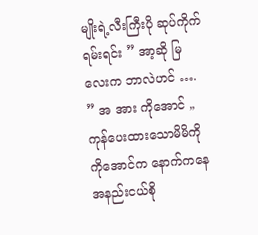မျိုးရဲ့လီးကြီးပို ဆုပ်ကိုက်ရမ်းရင်း ” အာ့ဆို မြလေးက ဘာလဲဟင် …. ” အ အား ကိုအောင် „ ကုန်ပေးထားသောမိမိကို ကိုအောင်က နောက်ကနေ အနည်းငယ်စို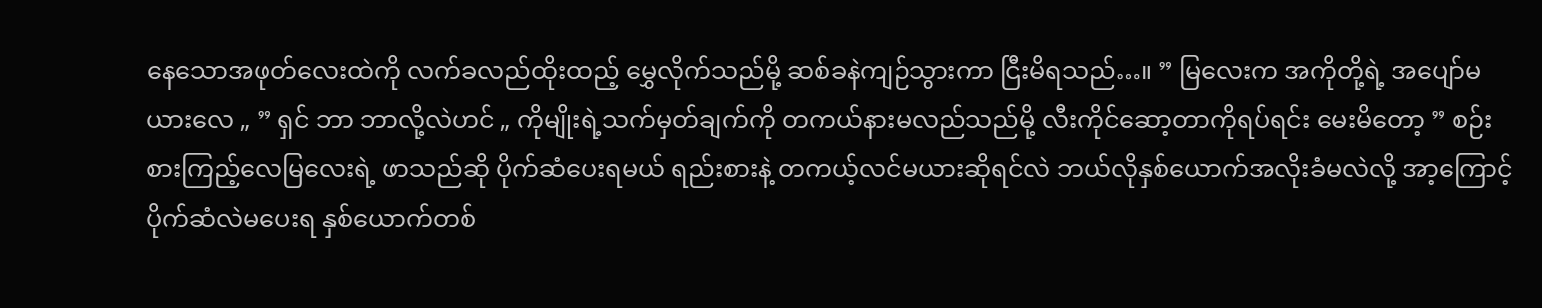နေသောအဖုတ်လေးထဲကို လက်ခလည်ထိုးထည့် မွှေလိုက်သည်မို့ ဆစ်ခနဲကျဉ်သွားကာ ငြီးမိရသည်…။ ” မြလေးက အကိုတို့ရဲ့ အပျော်မယားလေ „ ” ရှင် ဘာ ဘာလို့လဲဟင် „ ကိုမျိုးရဲ့သက်မှတ်ချက်ကို တကယ်နားမလည်သည်မို့ လီးကိုင်ဆော့တာကိုရပ်ရင်း မေးမိတော့ ” စဉ်းစားကြည့်လေမြလေးရဲ့ ဖာသည်ဆို ပိုက်ဆံပေးရမယ် ရည်းစားနဲ့ တကယ့်လင်မယားဆိုရင်လဲ ဘယ်လိုနှစ်ယောက်အလိုးခံမလဲလို့ အာ့ကြောင့် ပိုက်ဆံလဲမပေးရ နှစ်ယောက်တစ်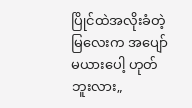ပြိုင်ထဲအလိုးခံတဲ့မြလေးက အပျော်မယားပေါ့ ဟုတ်ဘူးလား„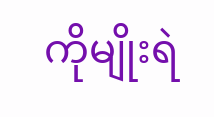ကိုမျိုးရဲ